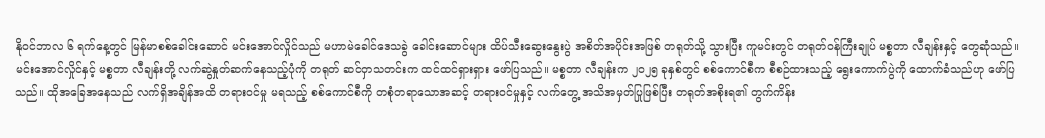နိုဝင်ဘာလ ၆ ရက်နေ့တွင် မြန်မာစစ်ခေါင်းဆောင် မင်းအောင်လှိုင်သည် မဟာမဲခေါင်ဒေသခွဲ ခေါင်းဆောင်များ ထိပ်သီးဆွေးနွေးပွဲ အစိတ်အပိုင်းအဖြစ် တရုတ်သို့ သွားပြီး ကူမင်းတွင် တရုတ်ဝန်ကြီးချုပ် မစ္စတာ လီချန်းနှင့် တွေဆုံသည်။
မင်းအောင်လှိုင်နှင့် မစ္စတာ လီချန်းတို့ လက်ဆွဲနှုတ်ဆက်နေသည့်ပုံကို တရုတ် ဆင်ဝှာသတင်းက ထင်ထင်ရှားရှား ဖော်ပြသည်။ မစ္စတာ လီချန်းက ၂၀၂၅ ခုနှစ်တွင် စစ်ကောင်စီက စီစဉ်ထားသည့် ရွေးကောက်ပွဲကို ထောက်ခံသည်ဟု ဖော်ပြသည်။ ထိုအခြေအနေသည် လက်ရှိအချိန်အထိ တရားဝင်မှု မရသည့် စစ်ကောင်စီကို တစုံတရာသောအဆင့် တရားဝင်မှုနှင့် လက်တွေ့ အသိအမှတ်ပြုဖြစ်ပြီး တရုတ်အစိုးရ၏ တွက်ကိန်း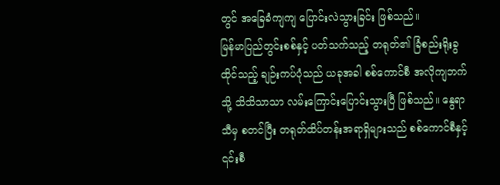တွင် အခြေခံကျကျ ပြောင်းလဲသွားခြင်း ဖြစ်သည်။
မြန်မာပြည်တွင်းစစ်နှင့် ပတ်သက်သည့် တရုတ်၏ ခြံစည်းရိုးခွထိုင်သည့် ချဉ်းကပ်ပုံသည် ယခုအခါ စစ်ကောင်စီ အလိုကျဘက်သို့ သိသိသာသာ လမ်းကြောင်းပြောင်းသွားပြီ ဖြစ်သည်။ နွေရာသီမှ စတင်ပြီး တရုတ်ထိပ်တန်းအရာရှိများသည် စစ်ကောင်စီနှင့် ၎င်းစီ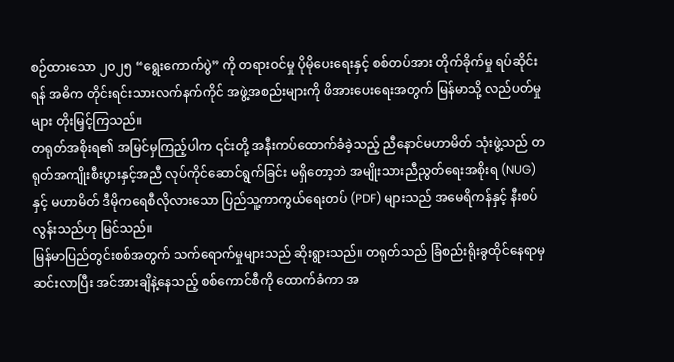စဉ်ထားသော ၂၀၂၅ “ရွေးကောက်ပွဲ” ကို တရားဝင်မှု ပိုမိုပေးရေးနှင့် စစ်တပ်အား တိုက်ခိုက်မှု ရပ်ဆိုင်းရန် အဓိက တိုင်းရင်းသားလက်နက်ကိုင် အဖွဲ့အစည်းများကို ဖိအားပေးရေးအတွက် မြန်မာသို့ လည်ပတ်မှုများ တိုးမြှင့်ကြသည်။
တရုတ်အစိုးရ၏ အမြင်မှကြည့်ပါက ၎င်းတို့ အနီးကပ်ထောက်ခံခဲ့သည့် ညီနောင်မဟာမိတ် သုံးဖွဲ့သည် တရုတ်အကျိုးစီးပွားနှင့်အညီ လုပ်ကိုင်ဆောင်ရွက်ခြင်း မရှိတော့ဘဲ အမျိုးသားညီညွတ်ရေးအစိုးရ (NUG) နှင့် မဟာမိတ် ဒီမိုကရေစီလိုလားသော ပြည်သူ့ကာကွယ်ရေးတပ် (PDF) များသည် အမေရိကန်နှင့် နီးစပ်လွန်းသည်ဟု မြင်သည်။
မြန်မာပြည်တွင်းစစ်အတွက် သက်ရောက်မှုများသည် ဆိုးရွားသည်။ တရုတ်သည် ခြံစည်းရိုးခွထိုင်နေရာမှ ဆင်းလာပြီး အင်အားချိနဲ့နေသည့် စစ်ကောင်စီကို ထောက်ခံကာ အ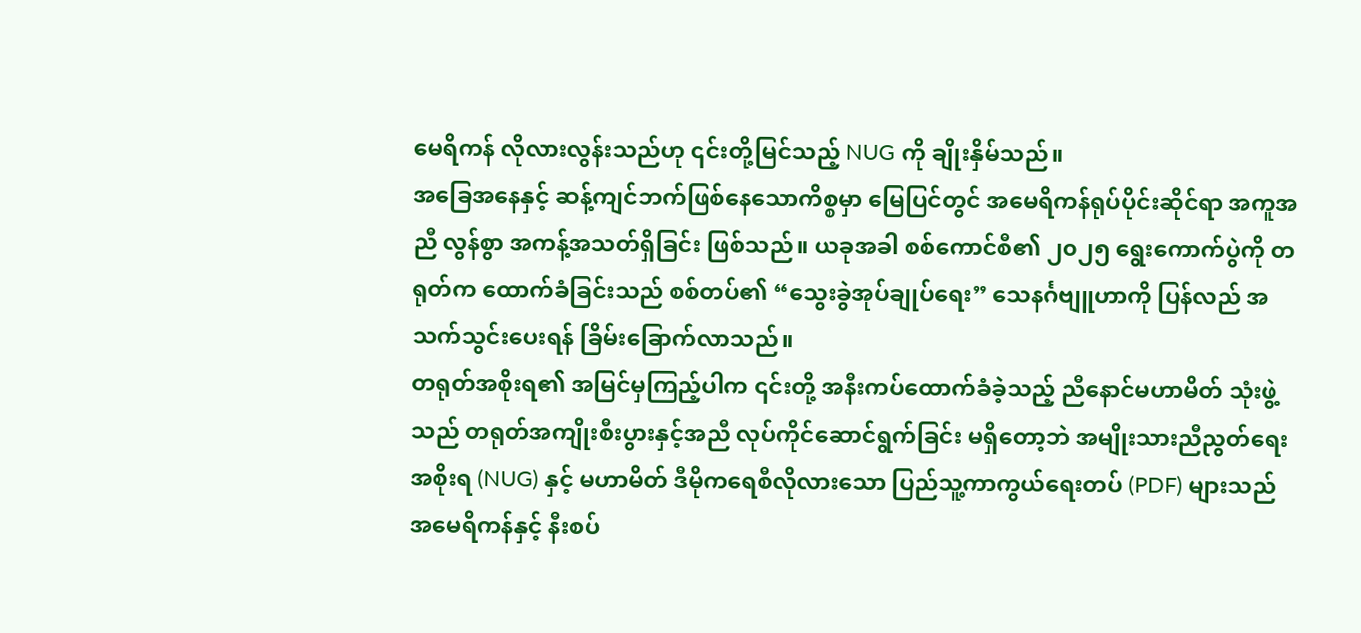မေရိကန် လိုလားလွန်းသည်ဟု ၎င်းတို့မြင်သည့် NUG ကို ချိုးနှိမ်သည်။
အခြေအနေနှင့် ဆန့်ကျင်ဘက်ဖြစ်နေသောကိစ္စမှာ မြေပြင်တွင် အမေရိကန်ရုပ်ပိုင်းဆိုင်ရာ အကူအညီ လွန်စွာ အကန့်အသတ်ရှိခြင်း ဖြစ်သည်။ ယခုအခါ စစ်ကောင်စီ၏ ၂၀၂၅ ရွေးကောက်ပွဲကို တရုတ်က ထောက်ခံခြင်းသည် စစ်တပ်၏ “သွေးခွဲအုပ်ချုပ်ရေး” သေနင်္ဂဗျူဟာကို ပြန်လည် အသက်သွင်းပေးရန် ခြိမ်းခြောက်လာသည်။
တရုတ်အစိုးရ၏ အမြင်မှကြည့်ပါက ၎င်းတို့ အနီးကပ်ထောက်ခံခဲ့သည့် ညီနောင်မဟာမိတ် သုံးဖွဲ့သည် တရုတ်အကျိုးစီးပွားနှင့်အညီ လုပ်ကိုင်ဆောင်ရွက်ခြင်း မရှိတော့ဘဲ အမျိုးသားညီညွတ်ရေးအစိုးရ (NUG) နှင့် မဟာမိတ် ဒီမိုကရေစီလိုလားသော ပြည်သူ့ကာကွယ်ရေးတပ် (PDF) များသည် အမေရိကန်နှင့် နီးစပ်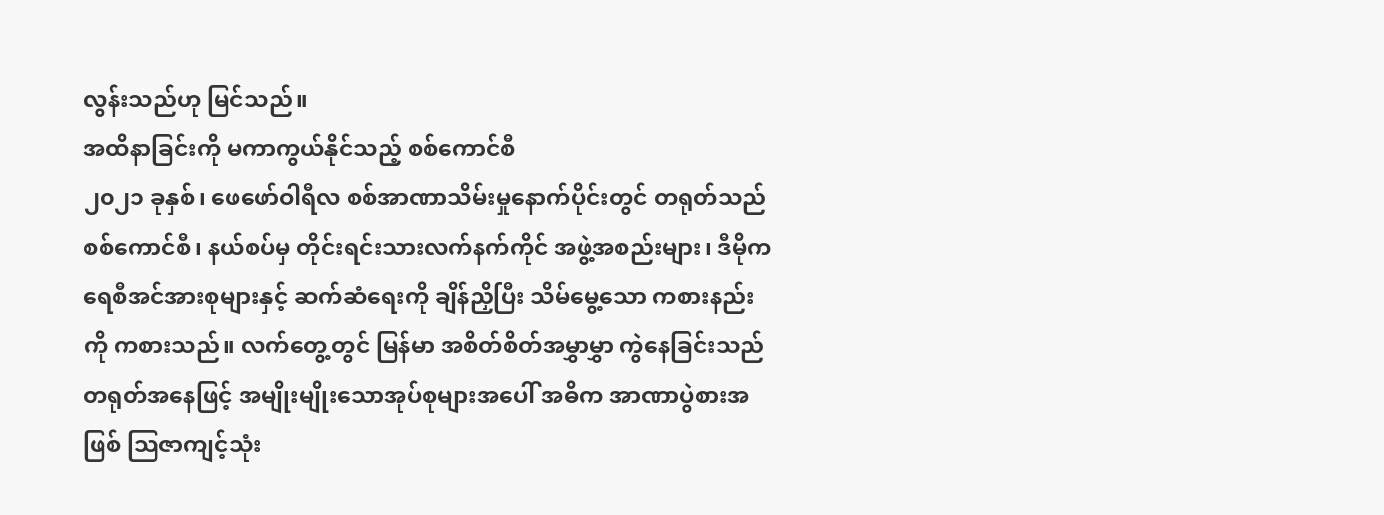လွန်းသည်ဟု မြင်သည်။
အထိနာခြင်းကို မကာကွယ်နိုင်သည့် စစ်ကောင်စီ
၂၀၂၁ ခုနှစ်၊ ဖေဖော်ဝါရီလ စစ်အာဏာသိမ်းမှုနောက်ပိုင်းတွင် တရုတ်သည် စစ်ကောင်စီ၊ နယ်စပ်မှ တိုင်းရင်းသားလက်နက်ကိုင် အဖွဲ့အစည်းများ၊ ဒီမိုကရေစီအင်အားစုများနှင့် ဆက်ဆံရေးကို ချိန်ညှိပြီး သိမ်မွေ့သော ကစားနည်းကို ကစားသည်။ လက်တွေ့တွင် မြန်မာ အစိတ်စိတ်အမွှာမွှာ ကွဲနေခြင်းသည် တရုတ်အနေဖြင့် အမျိုးမျိုးသောအုပ်စုများအပေါ် အဓိက အာဏာပွဲစားအဖြစ် သြဇာကျင့်သုံး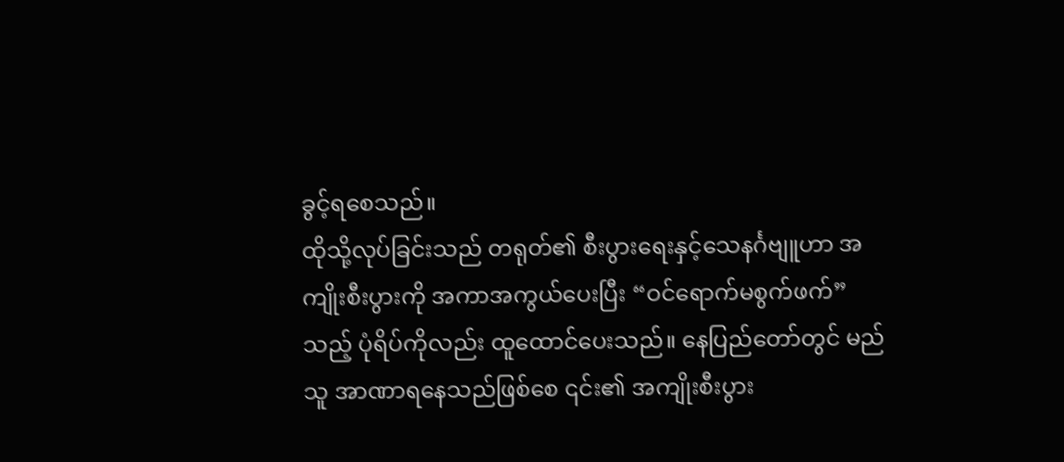ခွင့်ရစေသည်။
ထိုသို့လုပ်ခြင်းသည် တရုတ်၏ စီးပွားရေးနှင့်သေနင်္ဂဗျူဟာ အကျိုးစီးပွားကို အကာအကွယ်ပေးပြီး “ဝင်ရောက်မစွက်ဖက်” သည့် ပုံရိပ်ကိုလည်း ထူထောင်ပေးသည်။ နေပြည်တော်တွင် မည်သူ အာဏာရနေသည်ဖြစ်စေ ၎င်း၏ အကျိုးစီးပွား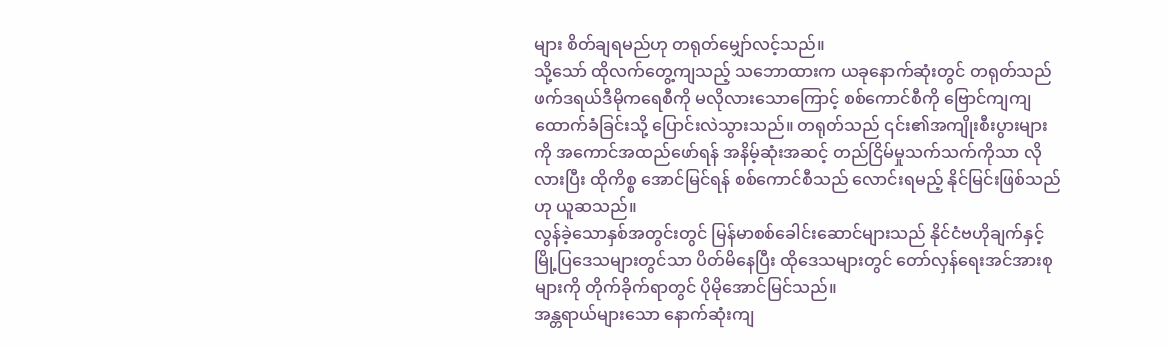များ စိတ်ချရမည်ဟု တရုတ်မျှော်လင့်သည်။
သို့သော် ထိုလက်တွေ့ကျသည့် သဘောထားက ယခုနောက်ဆုံးတွင် တရုတ်သည် ဖက်ဒရယ်ဒီမိုကရေစီကို မလိုလားသောကြောင့် စစ်ကောင်စီကို ဗြောင်ကျကျ ထောက်ခံခြင်းသို့ ပြောင်းလဲသွားသည်။ တရုတ်သည် ၎င်း၏အကျိုးစီးပွားများကို အကောင်အထည်ဖော်ရန် အနိမ့်ဆုံးအဆင့် တည်ငြိမ်မှုသက်သက်ကိုသာ လိုလားပြီး ထိုကိစ္စ အောင်မြင်ရန် စစ်ကောင်စီသည် လောင်းရမည့် နိုင်မြင်းဖြစ်သည်ဟု ယူဆသည်။
လွန်ခဲ့သောနှစ်အတွင်းတွင် မြန်မာစစ်ခေါင်းဆောင်များသည် နိုင်ငံဗဟိုချက်နှင့် မြို့ပြဒေသများတွင်သာ ပိတ်မိနေပြီး ထိုဒေသများတွင် တော်လှန်ရေးအင်အားစုများကို တိုက်ခိုက်ရာတွင် ပိုမိုအောင်မြင်သည်။
အန္တရာယ်များသော နောက်ဆုံးကျ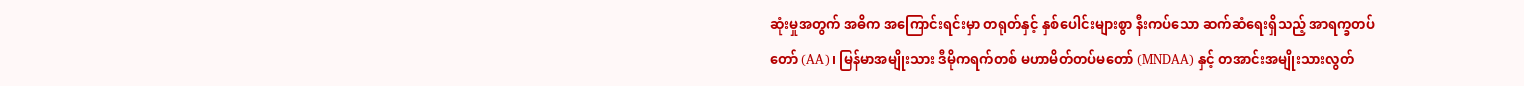ဆုံးမှုအတွက် အဓိက အကြောင်းရင်းမှာ တရုတ်နှင့် နှစ်ပေါင်းများစွာ နီးကပ်သော ဆက်ဆံရေးရှိသည့် အာရက္ခတပ်တော် (AA)၊ မြန်မာအမျိုးသား ဒီမိုကရက်တစ် မဟာမိတ်တပ်မတော် (MNDAA) နှင့် တအာင်းအမျိုးသားလွတ်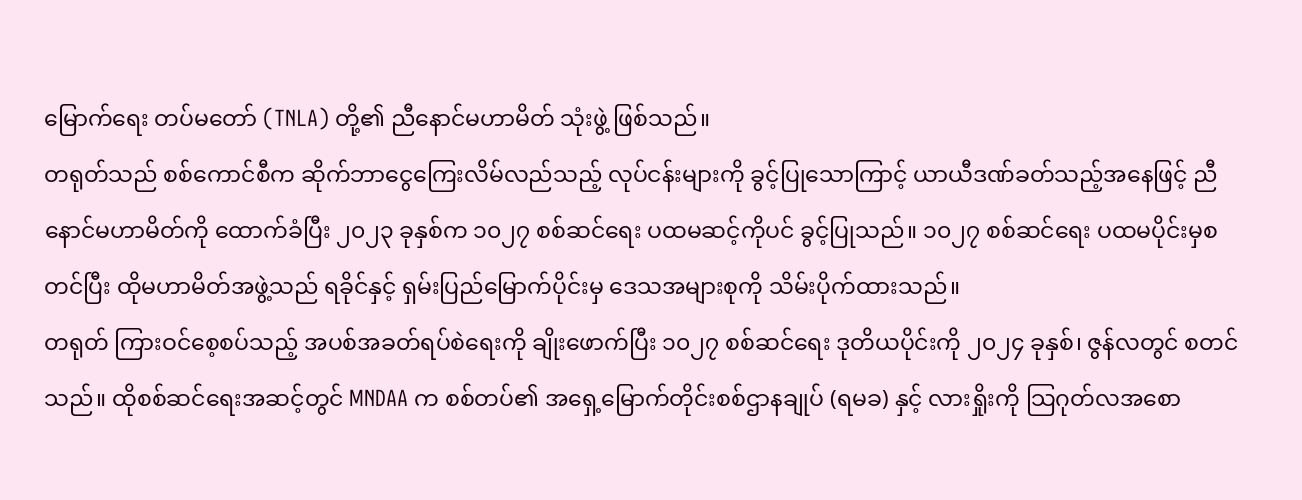မြောက်ရေး တပ်မတော် (TNLA) တို့၏ ညီနောင်မဟာမိတ် သုံးဖွဲ့ ဖြစ်သည်။
တရုတ်သည် စစ်ကောင်စီက ဆိုက်ဘာငွေကြေးလိမ်လည်သည့် လုပ်ငန်းများကို ခွင့်ပြုသောကြာင့် ယာယီဒဏ်ခတ်သည့်အနေဖြင့် ညီနောင်မဟာမိတ်ကို ထောက်ခံပြီး ၂၀၂၃ ခုနှစ်က ၁၀၂၇ စစ်ဆင်ရေး ပထမဆင့်ကိုပင် ခွင့်ပြုသည်။ ၁၀၂၇ စစ်ဆင်ရေး ပထမပိုင်းမှစတင်ပြီး ထိုမဟာမိတ်အဖွဲ့သည် ရခိုင်နှင့် ရှမ်းပြည်မြောက်ပိုင်းမှ ဒေသအများစုကို သိမ်းပိုက်ထားသည်။
တရုတ် ကြားဝင်စေ့စပ်သည့် အပစ်အခတ်ရပ်စဲရေးကို ချိုးဖောက်ပြီး ၁၀၂၇ စစ်ဆင်ရေး ဒုတိယပိုင်းကို ၂၀၂၄ ခုနှစ်၊ ဇွန်လတွင် စတင်သည်။ ထိုစစ်ဆင်ရေးအဆင့်တွင် MNDAA က စစ်တပ်၏ အရှေ့မြောက်တိုင်းစစ်ဌာနချုပ် (ရမခ) နှင့် လားရှိုးကို သြဂုတ်လအစော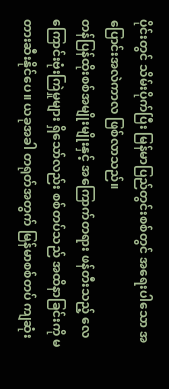ပိုင်းတွင် သိမ်းပိုက်ပြီး မြန်မာပြည်တွင်းစစ်တွင် အရေးပါသော အပြောင်းအလဲကာလ ဖြစ်လာသည်။
တန်ပြန်ထိုးစစ်အမျိုးမျိုးနှင့် အကြောက်တရား ဖန်တီးသည့် လေကြောင်းဗုံးကြဲမှုများ ရှိသော်လည်း စစ်တပ်သည် အထိနာခြင်းကို မတားဆီးနိုင်ပေ။ ယခုအခါ တရုတ်အတွက် မြန်မာစစ်တပ် ကျဆုံး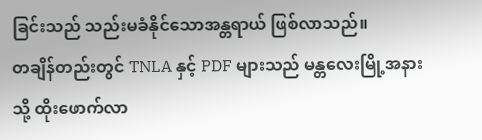ခြင်းသည် သည်းမခံနိုင်သောအန္တရာယ် ဖြစ်လာသည်။
တချိန်တည်းတွင် TNLA နှင့် PDF များသည် မန္တလေးမြို့အနားသို့ ထိုးဖောက်လာ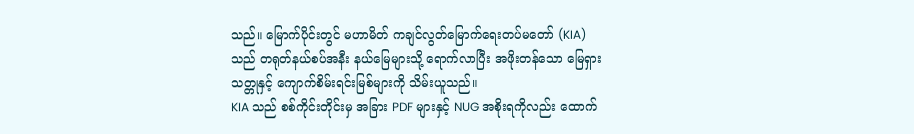သည်။ မြောက်ပိုင်းတွင် မဟာမိတ် ကချင်လွတ်မြောက်ရေးတပ်မတော် (KIA) သည် တရုတ်နယ်စပ်အနီး နယ်မြေများသို့ ရောက်လာပြီး အဖိုးတန်သော မြေရှားသတ္တုနှင့် ကျောက်စိမ်းရင်းမြစ်များကို သိမ်းယူသည်။
KIA သည် စစ်ကိုင်းတိုင်းမှ အခြား PDF များနှင့် NUG အစိုးရကိုလည်း ထောက်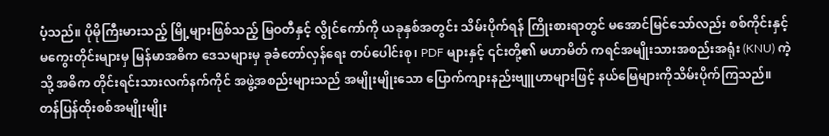ပံ့သည်။ ပိုမိုကြီးမားသည့် မြို့များဖြစ်သည့် မြဝတီနှင့် လွိုင်ကော်ကို ယခုနှစ်အတွင်း သိမ်းပိုက်ရန် ကြိုးစားရာတွင် မအောင်မြင်သော်လည်း စစ်ကိုင်းနှင့် မကွေးတိုင်းများမှ မြန်မာအဓိက ဒေသများမှ ခုခံတော်လှန်ရေး တပ်ပေါင်းစု၊ PDF များနှင့် ၎င်းတို့၏ မဟာမိတ် ကရင်အမျိုးသားအစည်းအရုံး (KNU) ကဲ့သို့ အဓိက တိုင်းရင်းသားလက်နက်ကိုင် အဖွဲ့အစည်းများသည် အမျိုးမျိုးသော ပြောက်ကျားနည်းဗျူဟာများဖြင့် နယ်မြေများကိုသိမ်းပိုက်ကြသည်။
တန်ပြန်ထိုးစစ်အမျိုးမျိုး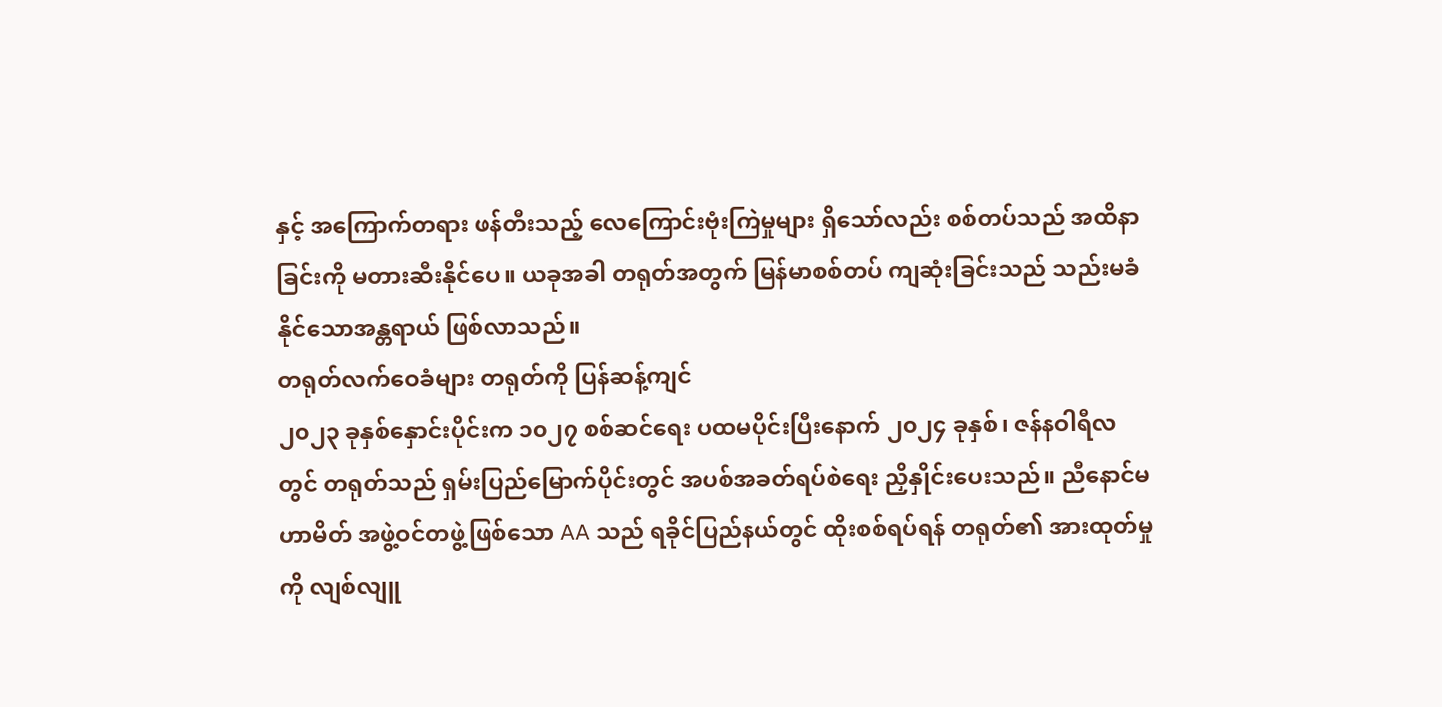နှင့် အကြောက်တရား ဖန်တီးသည့် လေကြောင်းဗုံးကြဲမှုများ ရှိသော်လည်း စစ်တပ်သည် အထိနာခြင်းကို မတားဆီးနိုင်ပေ။ ယခုအခါ တရုတ်အတွက် မြန်မာစစ်တပ် ကျဆုံးခြင်းသည် သည်းမခံနိုင်သောအန္တရာယ် ဖြစ်လာသည်။
တရုတ်လက်ဝေခံများ တရုတ်ကို ပြန်ဆန့်ကျင်
၂၀၂၃ ခုနှစ်နှောင်းပိုင်းက ၁၀၂၇ စစ်ဆင်ရေး ပထမပိုင်းပြီးနောက် ၂၀၂၄ ခုနှစ်၊ ဇန်နဝါရီလတွင် တရုတ်သည် ရှမ်းပြည်မြောက်ပိုင်းတွင် အပစ်အခတ်ရပ်စဲရေး ညှိနှိုင်းပေးသည်။ ညီနောင်မဟာမိတ် အဖွဲ့ဝင်တဖွဲ့ဖြစ်သော AA သည် ရခိုင်ပြည်နယ်တွင် ထိုးစစ်ရပ်ရန် တရုတ်၏ အားထုတ်မှုကို လျစ်လျူ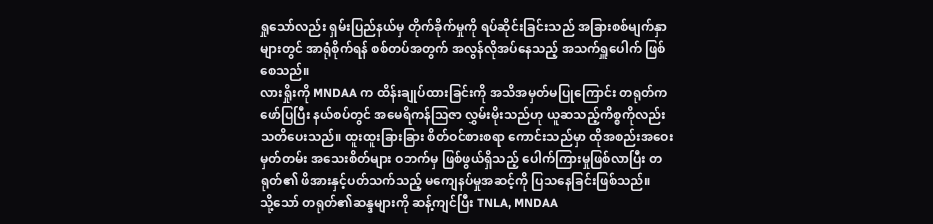ရှုသော်လည်း ရှမ်းပြည်နယ်မှ တိုက်ခိုက်မှုကို ရပ်ဆိုင်းခြင်းသည် အခြားစစ်မျက်နှာများတွင် အာရုံစိုက်ရန် စစ်တပ်အတွက် အလွန်လိုအပ်နေသည့် အသက်ရှူပေါက် ဖြစ်စေသည်။
လားရှိုးကို MNDAA က ထိန်းချုပ်ထားခြင်းကို အသိအမှတ်မပြုကြောင်း တရုတ်က ဖော်ပြပြီး နယ်စပ်တွင် အမေရိကန်သြဇာ လွှမ်းမိုးသည်ဟု ယူဆသည့်ကိစ္စကိုလည်း သတိပေးသည်။ ထူးထူးခြားခြား စိတ်ဝင်စားစရာ ကောင်းသည်မှာ ထိုအစည်းအဝေးမှတ်တမ်း အသေးစိတ်များ ဝဘက်မှ ဖြစ်ဖွယ်ရှိသည့် ပေါက်ကြားမှုဖြစ်လာပြီး တရုတ်၏ ဖိအားနှင့်ပတ်သက်သည့် မကျေနပ်မှုအဆင့်ကို ပြသနေခြင်းဖြစ်သည်။
သို့သော် တရုတ်၏ဆန္ဒများကို ဆန့်ကျင်ပြီး TNLA, MNDAA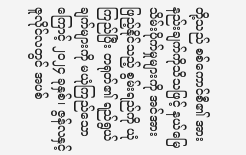တို့သည် စစ်ကောင်စီ၏ အားနည်းချက်ကိုသိသဖြင့် နယ်မြေသိမ်းပိုက်မှုများကို အင်အားဖြည့်နိုင်သည့် စွမ်းရည်ကို ယုံကြည်ပြီး တရုတ်၏ ရည်ရွယ်ချက်များကို မယုံကြည်သောကြောင့် ၂၀၂၄ ခုနှစ်၊ ဇွန်လနှင့် ဇူလိုင်လတွင် အပစ်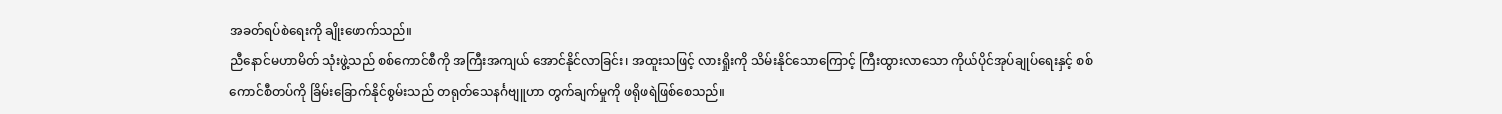အခတ်ရပ်စဲရေးကို ချိုးဖောက်သည်။
ညီနောင်မဟာမိတ် သုံးဖွဲ့သည် စစ်ကောင်စီကို အကြီးအကျယ် အောင်နိုင်လာခြင်း၊ အထူးသဖြင့် လားရှိုးကို သိမ်းနိုင်သောကြောင့် ကြီးထွားလာသော ကိုယ်ပိုင်အုပ်ချုပ်ရေးနှင့် စစ်ကောင်စီတပ်ကို ခြိမ်းခြောက်နိုင်စွမ်းသည် တရုတ်သေနင်္ဂဗျူဟာ တွက်ချက်မှုကို ဖရိုဖရဲဖြစ်စေသည်။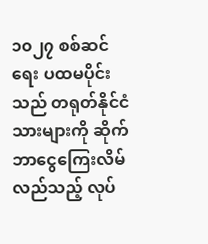၁၀၂၇ စစ်ဆင်ရေး ပထမပိုင်းသည် တရုတ်နိုင်ငံသားများကို ဆိုက်ဘာငွေကြေးလိမ်လည်သည့် လုပ်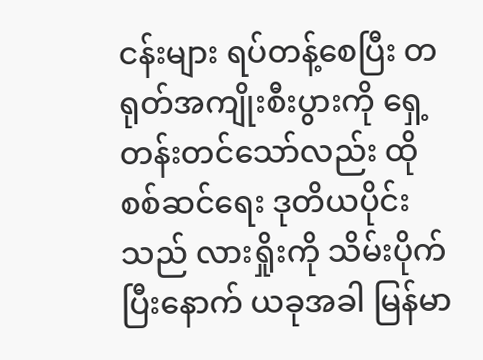ငန်းများ ရပ်တန့်စေပြီး တရုတ်အကျိုးစီးပွားကို ရှေ့တန်းတင်သော်လည်း ထိုစစ်ဆင်ရေး ဒုတိယပိုင်းသည် လားရှိုးကို သိမ်းပိုက်ပြီးနောက် ယခုအခါ မြန်မာ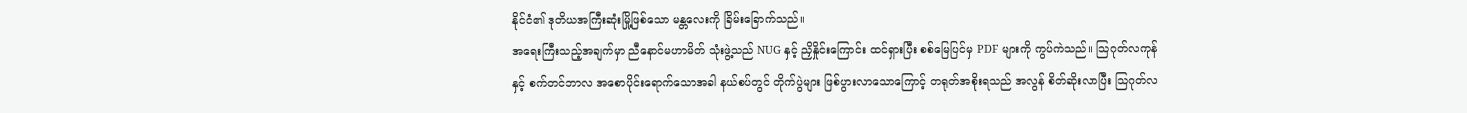နိုင်ငံ၏ ဒုတိယအကြီးဆုံးမြို့ဖြစ်သော မန္တလေးကို ခြိမ်းခြောက်သည်။
အရေးကြီးသည့်အချက်မှာ ညီနောင်မဟာမိတ် သုံးဖွဲ့သည် NUG နှင့် ညှိနှိုင်းကြောင်း ထင်ရှားပြီး စစ်မြေပြင်မှ PDF များကို ကွပ်ကဲသည်။ သြဂုတ်လကုန်နှင့် စက်တင်ဘာလ အစောပိုင်းရောက်သောအခါ နယ်စပ်တွင် တိုက်ပွဲများ ဖြစ်ပွားလာသောကြောင့် တရုတ်အစိုးရသည် အလွန် စိတ်ဆိုးလာပြီး သြဂုတ်လ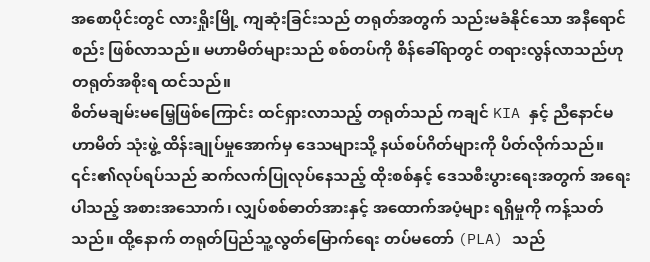အစောပိုင်းတွင် လားရှိုးမြို့ ကျဆုံးခြင်းသည် တရုတ်အတွက် သည်းမခံနိုင်သော အနီရောင်စည်း ဖြစ်လာသည်။ မဟာမိတ်များသည် စစ်တပ်ကို စိန်ခေါ်ရာတွင် တရားလွန်လာသည်ဟု တရုတ်အစိုးရ ထင်သည်။
စိတ်မချမ်းမမြေ့ဖြစ်ကြောင်း ထင်ရှားလာသည့် တရုတ်သည် ကချင် KIA နှင့် ညီနောင်မဟာမိတ် သုံးဖွဲ့ ထိန်းချုပ်မှုအောက်မှ ဒေသများသို့ နယ်စပ်ဂိတ်များကို ပိတ်လိုက်သည်။ ၎င်း၏လုပ်ရပ်သည် ဆက်လက်ပြုလုပ်နေသည့် ထိုးစစ်နှင့် ဒေသစီးပွားရေးအတွက် အရေးပါသည့် အစားအသောက်၊ လျှပ်စစ်ဓာတ်အားနှင့် အထောက်အပံ့များ ရရှိမှုကို ကန့်သတ်သည်။ ထို့နောက် တရုတ်ပြည်သူ့လွတ်မြောက်ရေး တပ်မတော် (PLA) သည်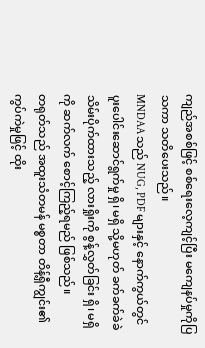ကျည်အစစ်ဖြင့် စစ်ရေးလေ့ကျင့်ပြီး မကျေနပ်မှုကိုပြသကာ သတိပေးသည်။
MNDAA သည် NUG, PDF များနှင့် နောက်ကွယ်တွင် ပူးပေါင်းဆောင်ရွက်မှု ရှိ၊ မရှိ သို့မဟုတ် ခက်ခက်ခဲခဲ သိမ်းပိုက်ထားသည့် လားရှိုးကို စွန့်လွှတ်ခြင်း ရှိ၊ မရှိကို ဆက်လက် စောင့်ကြည့်ရမည် ဖြစ်သည်။
တရုတ်သည် အထူးသံတမန် မစ္စတာ တိန့်ရှီကျွင်း၏ ကွပ်ကဲမှုဖြင့် ထိုး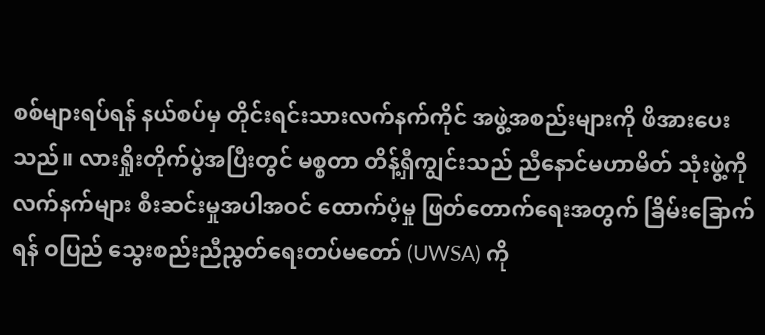စစ်များရပ်ရန် နယ်စပ်မှ တိုင်းရင်းသားလက်နက်ကိုင် အဖွဲ့အစည်းများကို ဖိအားပေးသည်။ လားရှိုးတိုက်ပွဲအပြီးတွင် မစ္စတာ တိန့်ရှီကျွင်းသည် ညီနောင်မဟာမိတ် သုံးဖွဲ့ကို လက်နက်များ စီးဆင်းမှုအပါအဝင် ထောက်ပံ့မှု ဖြတ်တောက်ရေးအတွက် ခြိမ်းခြောက်ရန် ဝပြည် သွေးစည်းညီညွတ်ရေးတပ်မတော် (UWSA) ကို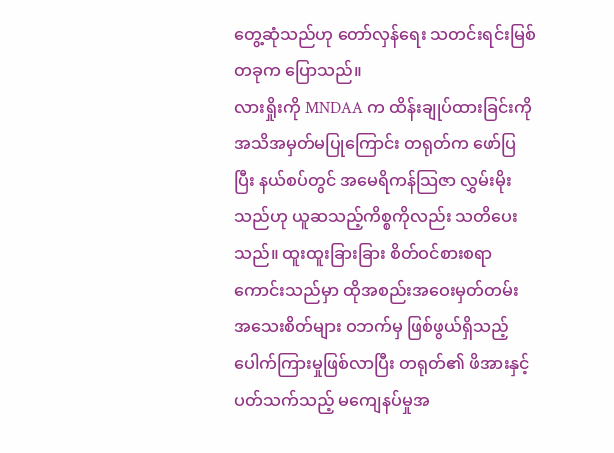တွေ့ဆုံသည်ဟု တော်လှန်ရေး သတင်းရင်းမြစ်တခုက ပြောသည်။
လားရှိုးကို MNDAA က ထိန်းချုပ်ထားခြင်းကို အသိအမှတ်မပြုကြောင်း တရုတ်က ဖော်ပြပြီး နယ်စပ်တွင် အမေရိကန်သြဇာ လွှမ်းမိုးသည်ဟု ယူဆသည့်ကိစ္စကိုလည်း သတိပေးသည်။ ထူးထူးခြားခြား စိတ်ဝင်စားစရာ ကောင်းသည်မှာ ထိုအစည်းအဝေးမှတ်တမ်း အသေးစိတ်များ ဝဘက်မှ ဖြစ်ဖွယ်ရှိသည့် ပေါက်ကြားမှုဖြစ်လာပြီး တရုတ်၏ ဖိအားနှင့်ပတ်သက်သည့် မကျေနပ်မှုအ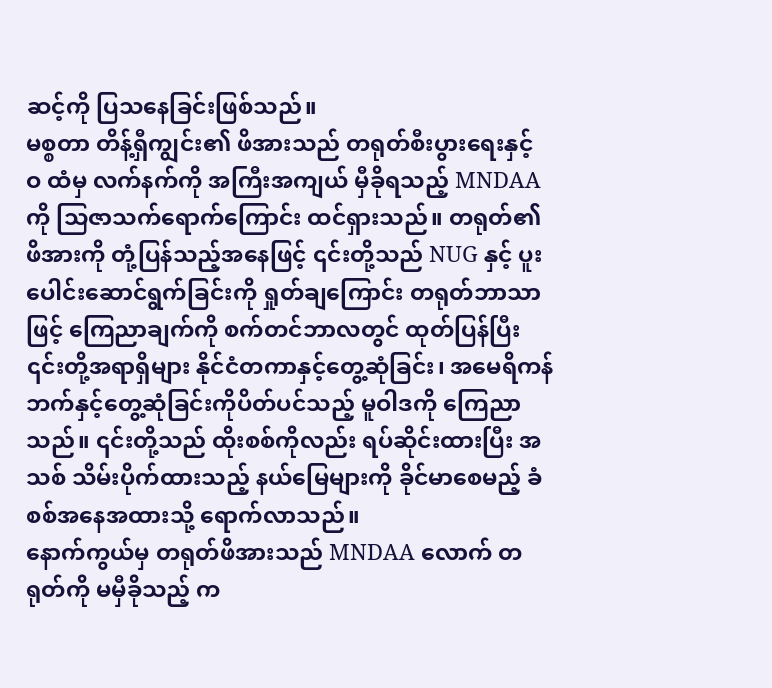ဆင့်ကို ပြသနေခြင်းဖြစ်သည်။
မစ္စတာ တိန့်ရှီကျွင်း၏ ဖိအားသည် တရုတ်စီးပွားရေးနှင့် ဝ ထံမှ လက်နက်ကို အကြီးအကျယ် မှီခိုရသည့် MNDAA ကို သြဇာသက်ရောက်ကြောင်း ထင်ရှားသည်။ တရုတ်၏ဖိအားကို တုံ့ပြန်သည့်အနေဖြင့် ၎င်းတို့သည် NUG နှင့် ပူးပေါင်းဆောင်ရွက်ခြင်းကို ရှုတ်ချကြောင်း တရုတ်ဘာသာဖြင့် ကြေညာချက်ကို စက်တင်ဘာလတွင် ထုတ်ပြန်ပြီး ၎င်းတို့အရာရှိများ နိုင်ငံတကာနှင့်တွေ့ဆုံခြင်း၊ အမေရိကန်ဘက်နှင့်တွေ့ဆုံခြင်းကိုပိတ်ပင်သည့် မူဝါဒကို ကြေညာသည်။ ၎င်းတို့သည် ထိုးစစ်ကိုလည်း ရပ်ဆိုင်းထားပြီး အသစ် သိမ်းပိုက်ထားသည့် နယ်မြေများကို ခိုင်မာစေမည့် ခံစစ်အနေအထားသို့ ရောက်လာသည်။
နောက်ကွယ်မှ တရုတ်ဖိအားသည် MNDAA လောက် တရုတ်ကို မမှီခိုသည့် က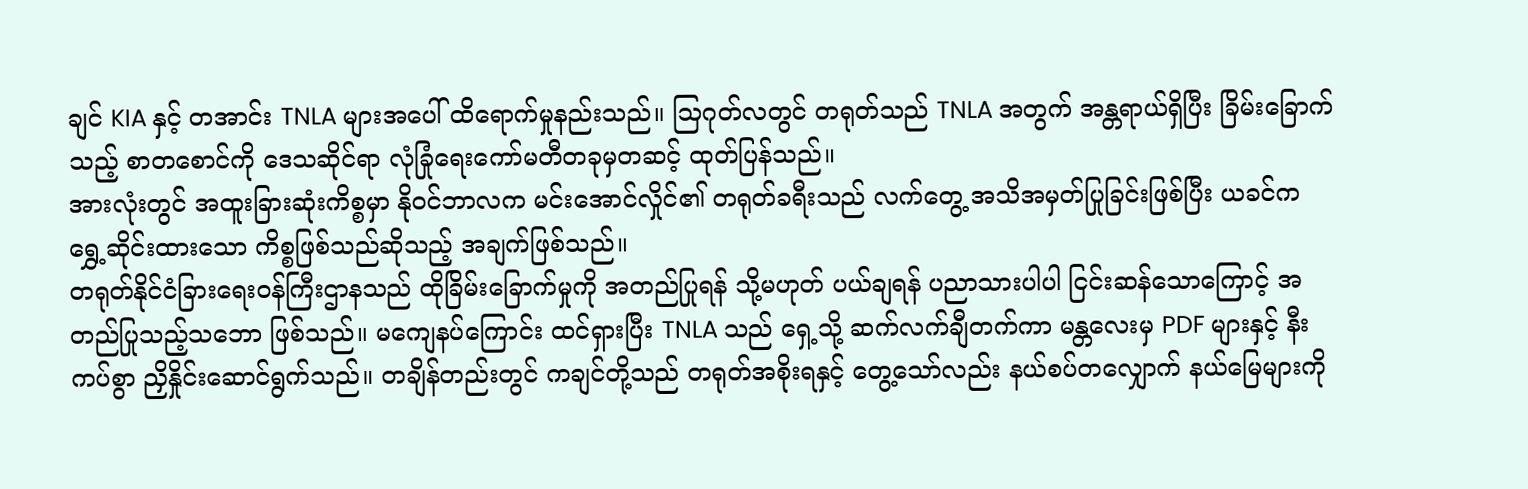ချင် KIA နှင့် တအာင်း TNLA များအပေါ် ထိရောက်မှုနည်းသည်။ သြဂုတ်လတွင် တရုတ်သည် TNLA အတွက် အန္တရာယ်ရှိပြီး ခြိမ်းခြောက်သည့် စာတစောင်ကို ဒေသဆိုင်ရာ လုံခြုံရေးကော်မတီတခုမှတဆင့် ထုတ်ပြန်သည်။
အားလုံးတွင် အထူးခြားဆုံးကိစ္စမှာ နိုဝင်ဘာလက မင်းအောင်လှိုင်၏ တရုတ်ခရီးသည် လက်တွေ့ အသိအမှတ်ပြုခြင်းဖြစ်ပြီး ယခင်က ရွှေ့ဆိုင်းထားသော ကိစ္စဖြစ်သည်ဆိုသည့် အချက်ဖြစ်သည်။
တရုတ်နိုင်ငံခြားရေးဝန်ကြီးဌာနသည် ထိုခြိမ်းခြောက်မှုကို အတည်ပြုရန် သို့မဟုတ် ပယ်ချရန် ပညာသားပါပါ ငြင်းဆန်သောကြောင့် အတည်ပြုသည့်သဘော ဖြစ်သည်။ မကျေနပ်ကြောင်း ထင်ရှားပြီး TNLA သည် ရှေ့သို့ ဆက်လက်ချီတက်ကာ မန္တလေးမှ PDF များနှင့် နီးကပ်စွာ ညှိနှိုင်းဆောင်ရွက်သည်။ တချိန်တည်းတွင် ကချင်တို့သည် တရုတ်အစိုးရနှင့် တွေ့သော်လည်း နယ်စပ်တလျှောက် နယ်မြေများကို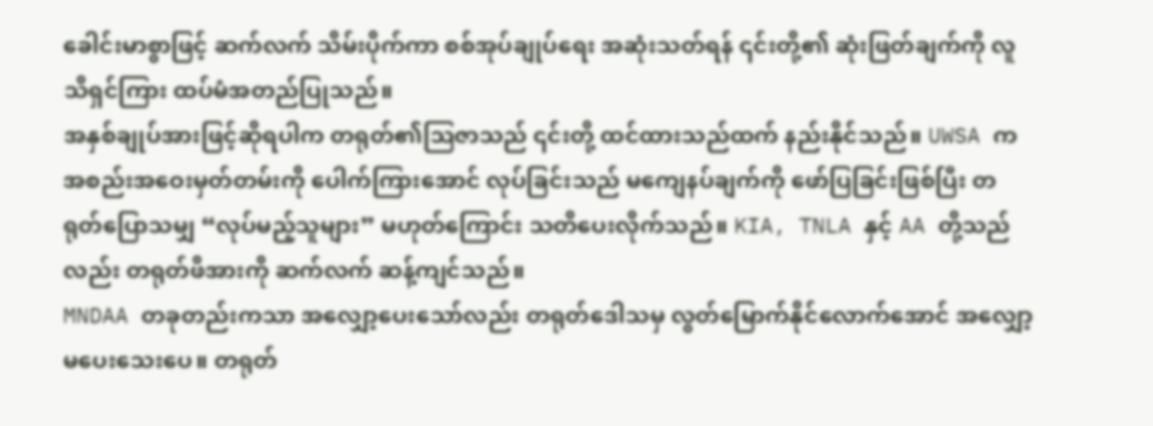ခေါင်းမာစွာဖြင့် ဆက်လက် သိမ်းပိုက်ကာ စစ်အုပ်ချုပ်ရေး အဆုံးသတ်ရန် ၎င်းတို့၏ ဆုံးဖြတ်ချက်ကို လူသိရှင်ကြား ထပ်မံအတည်ပြုသည်။
အနှစ်ချုပ်အားဖြင့်ဆိုရပါက တရုတ်၏သြဇာသည် ၎င်းတို့ ထင်ထားသည်ထက် နည်းနိုင်သည်။ UWSA က အစည်းအဝေးမှတ်တမ်းကို ပေါက်ကြားအောင် လုပ်ခြင်းသည် မကျေနပ်ချက်ကို ဖော်ပြခြင်းဖြစ်ပြီး တရုတ်ပြောသမျှ “လုပ်မည့်သူများ” မဟုတ်ကြောင်း သတိပေးလိုက်သည်။ KIA, TNLA နှင့် AA တို့သည်လည်း တရုတ်ဖိအားကို ဆက်လက် ဆန့်ကျင်သည်။
MNDAA တခုတည်းကသာ အလျှော့ပေးသော်လည်း တရုတ်ဒေါသမှ လွတ်မြောက်နိုင်လောက်အောင် အလျှော့မပေးသေးပေ။ တရုတ်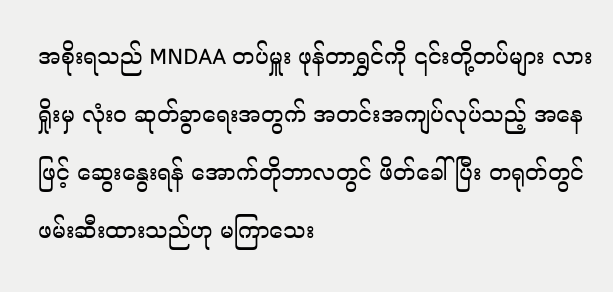အစိုးရသည် MNDAA တပ်မှူး ဖုန်တာရွှင်ကို ၎င်းတို့တပ်များ လားရှိုးမှ လုံးဝ ဆုတ်ခွာရေးအတွက် အတင်းအကျပ်လုပ်သည့် အနေဖြင့် ဆွေးနွေးရန် အောက်တိုဘာလတွင် ဖိတ်ခေါ်ပြီး တရုတ်တွင် ဖမ်းဆီးထားသည်ဟု မကြာသေး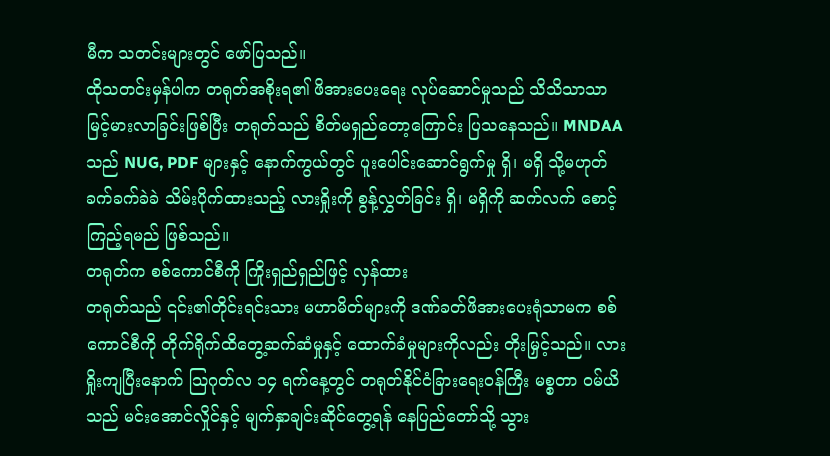မီက သတင်းများတွင် ဖော်ပြသည်။
ထိုသတင်းမှန်ပါက တရုတ်အစိုးရ၏ ဖိအားပေးရေး လုပ်ဆောင်မှုသည် သိသိသာသာ မြင့်မားလာခြင်းဖြစ်ပြီး တရုတ်သည် စိတ်မရှည်တော့ကြောင်း ပြသနေသည်။ MNDAA သည် NUG, PDF များနှင့် နောက်ကွယ်တွင် ပူးပေါင်းဆောင်ရွက်မှု ရှိ၊ မရှိ သို့မဟုတ် ခက်ခက်ခဲခဲ သိမ်းပိုက်ထားသည့် လားရှိုးကို စွန့်လွှတ်ခြင်း ရှိ၊ မရှိကို ဆက်လက် စောင့်ကြည့်ရမည် ဖြစ်သည်။
တရုတ်က စစ်ကောင်စီကို ကြိုးရှည်ရှည်ဖြင့် လှန်ထား
တရုတ်သည် ၎င်း၏တိုင်းရင်းသား မဟာမိတ်များကို ဒဏ်ခတ်ဖိအားပေးရုံသာမက စစ်ကောင်စီကို တိုက်ရိုက်ထိတွေ့ဆက်ဆံမှုနှင့် ထောက်ခံမှုများကိုလည်း တိုးမြှင့်သည်။ လားရှိုးကျပြီးနောက် သြဂုတ်လ ၁၄ ရက်နေ့တွင် တရုတ်နိုင်ငံခြားရေးဝန်ကြီး မစ္စတာ ဝမ်ယိသည် မင်းအောင်လှိုင်နှင့် မျက်နှာချင်းဆိုင်တွေ့ရန် နေပြည်တော်သို့ သွား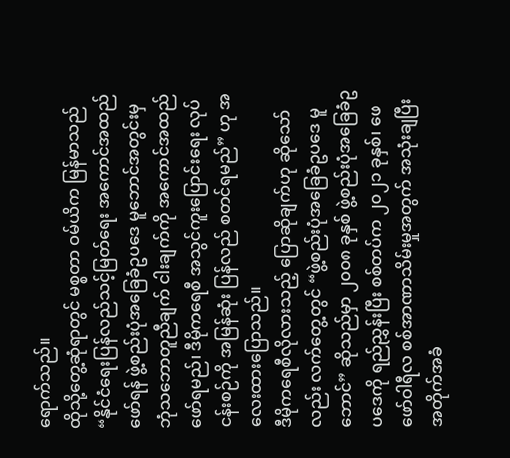ရောက်သည်။
ထိုသို့တွေ့ဆုံရာတွင် မစ္စတာ ဝမ်ယိက မြန်မာသည် “နိုင်ငံရေးပြန်လည်သင့်မြတ်ရေး အကောင်အထည်ဖော်ရန် ဖွဲ့စည်းပုံအခြေခံဥပဒေ မူဘောင်အတွင်းမှ ဘုံသဘောတူညီချက် ငါးချက်ကို အကောင်အထည် ဖော်ရမည်၊ ဒီမိုကရေစီ အသွင်ကူးပြောင်းရေး လုပ်ငန်းစဉ်ကို အမြန်ဆုံး ပြန်လည် စတင်ရမည်” ဟု အလေးထားပြောသည်။
ဒီမိုကရေစီလိုလားသည့် ပြောဆိုချက်ဟု ဆိုသော်လည်း လက်တွေ့တွင် “ဖွဲ့စည်းပုံအခြေခံဥပဒေ မူဘောင်” ဆိုသည်မှာ ၂၀၀၈ ခုနှစ် ဖွဲ့စည်းပုံအခြေခံဥပဒေကို ရည်ညွှန်းပြီး စစ်တပ်က ၂၀၂၁ ခုနှစ်၊ ဖေဖော်ဝါရီလ စစ်အာဏာသိမ်းမှုအတွက် အသုံးချပြီး အတိုက်အခံ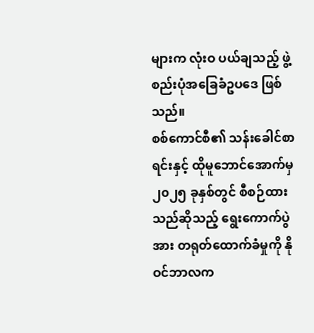များက လုံးဝ ပယ်ချသည့် ဖွဲ့စည်းပုံအခြေခံဥပဒေ ဖြစ်သည်။
စစ်ကောင်စီ၏ သန်းခေါင်စာရင်းနှင့် ထိုမူဘောင်အောက်မှ ၂၀၂၅ ခုနှစ်တွင် စီစဉ်ထားသည်ဆိုသည့် ရွေးကောက်ပွဲအား တရုတ်ထောက်ခံမှုကို နိုဝင်ဘာလက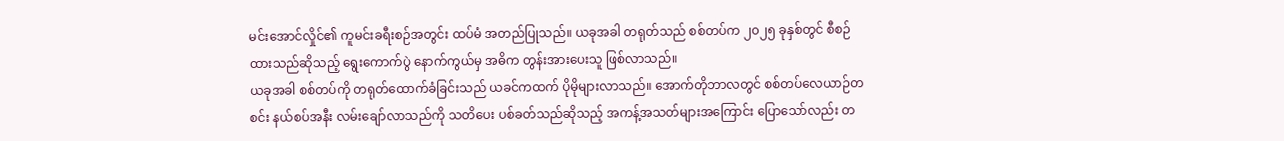မင်းအောင်လှိုင်၏ ကူမင်းခရီးစဉ်အတွင်း ထပ်မံ အတည်ပြုသည်။ ယခုအခါ တရုတ်သည် စစ်တပ်က ၂၀၂၅ ခုနှစ်တွင် စီစဉ်ထားသည်ဆိုသည့် ရွေးကောက်ပွဲ နောက်ကွယ်မှ အဓိက တွန်းအားပေးသူ ဖြစ်လာသည်။
ယခုအခါ စစ်တပ်ကို တရုတ်ထောက်ခံခြင်းသည် ယခင်ကထက် ပိုမိုများလာသည်။ အောက်တိုဘာလတွင် စစ်တပ်လေယာဉ်တစင်း နယ်စပ်အနီး လမ်းချော်လာသည်ကို သတိပေး ပစ်ခတ်သည်ဆိုသည့် အကန့်အသတ်များအကြောင်း ပြောသော်လည်း တ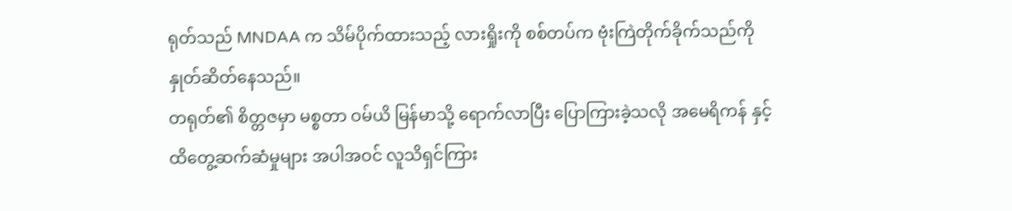ရုတ်သည် MNDAA က သိမ်ပိုက်ထားသည့် လားရှိုးကို စစ်တပ်က ဗုံးကြဲတိုက်ခိုက်သည်ကို နှုတ်ဆိတ်နေသည်။
တရုတ်၏ စိတ္တဇမှာ မစ္စတာ ဝမ်ယိ မြန်မာသို့ ရောက်လာပြီး ပြောကြားခဲ့သလို အမေရိကန် နှင့် ထိတွေ့ဆက်ဆံမှုများ အပါအဝင် လူသိရှင်ကြား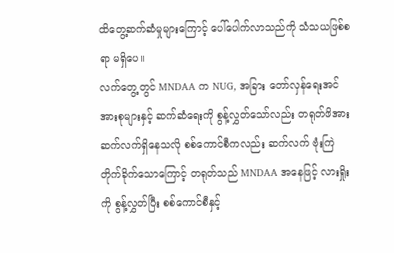ထိတွေ့ဆက်ဆံမှုများကြောင့် ပေါ်ပေါက်လာသည်ကို သံသယဖြစ်စရာ မရှိပေ။
လက်တွေ့တွင် MNDAA က NUG, အခြား တော်လှန်ရေးအင်အားစုများနှင့် ဆက်ဆံရေးကို စွန့်လွှတ်သော်လည်း တရုတ်ဖိအား ဆက်လက်ရှိနေသလို စစ်ကောင်စီကလည်း ဆက်လက် ဗုံးကြဲတိုက်ခိုက်သောကြောင့် တရုတ်သည် MNDAA အနေဖြင့် လားရှိုးကို စွန့်လွှတ်ပြီး စစ်ကောင်စီနှင့်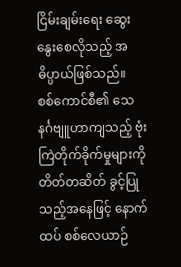ငြိမ်းချမ်းရေး ဆွေးနွေးစေလိုသည့် အဓိပ္ပာယ်ဖြစ်သည်။
စစ်ကောင်စီ၏ သေနင်္ဂဗျူဟာကျသည့် ဗုံးကြဲတိုက်ခိုက်မှုများကို တိတ်တဆိတ် ခွင့်ပြုသည့်အနေဖြင့် နောက်ထပ် စစ်လေယာဉ်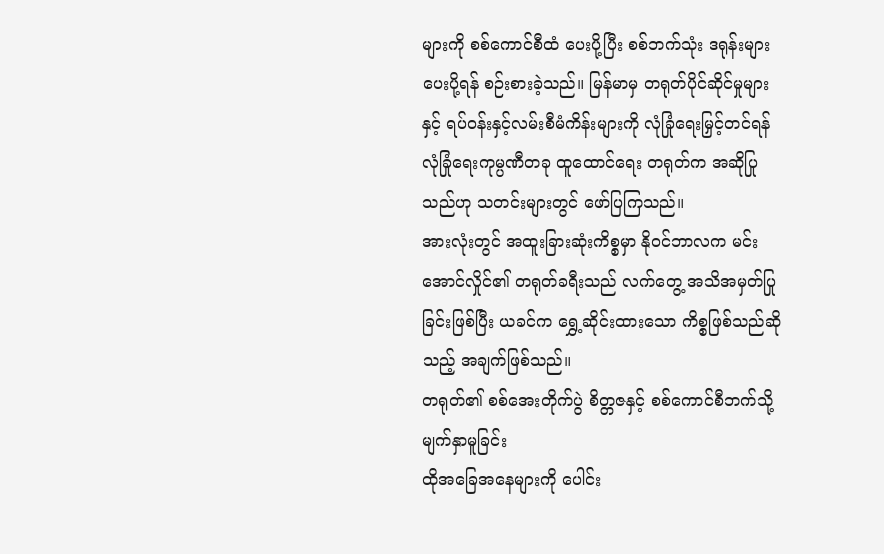များကို စစ်ကောင်စီထံ ပေးပို့ပြီး စစ်ဘက်သုံး ဒရုန်းများ ပေးပို့ရန် စဉ်းစားခဲ့သည်။ မြန်မာမှ တရုတ်ပိုင်ဆိုင်မှုများနှင့် ရပ်ဝန်းနှင့်လမ်းစီမံကိန်းများကို လုံခြုံရေးမြှင့်တင်ရန် လုံခြုံရေးကုမ္ပဏီတခု ထူထောင်ရေး တရုတ်က အဆိုပြုသည်ဟု သတင်းများတွင် ဖော်ပြကြသည်။
အားလုံးတွင် အထူးခြားဆုံးကိစ္စမှာ နိုဝင်ဘာလက မင်းအောင်လှိုင်၏ တရုတ်ခရီးသည် လက်တွေ့ အသိအမှတ်ပြုခြင်းဖြစ်ပြီး ယခင်က ရွှေ့ဆိုင်းထားသော ကိစ္စဖြစ်သည်ဆိုသည့် အချက်ဖြစ်သည်။
တရုတ်၏ စစ်အေးတိုက်ပွဲ စိတ္တဇနှင့် စစ်ကောင်စီဘက်သို့ မျက်နှာမူခြင်း
ထိုအခြေအနေများကို ပေါင်း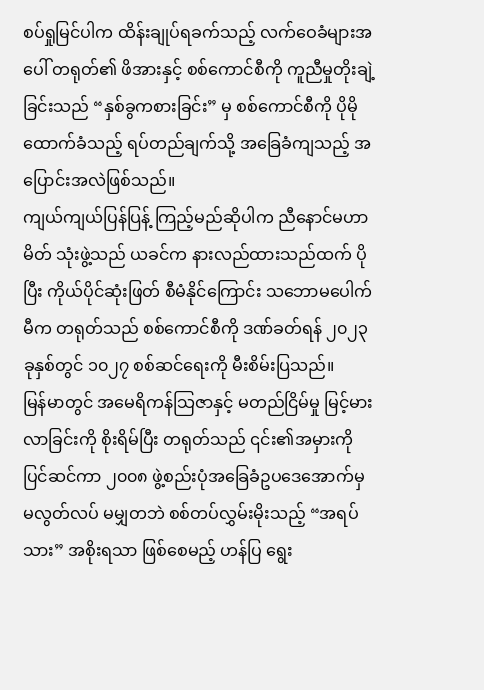စပ်ရှုမြင်ပါက ထိန်းချုပ်ရခက်သည့် လက်ဝေခံများအပေါ် တရုတ်၏ ဖိအားနှင့် စစ်ကောင်စီကို ကူညီမှုတိုးချဲ့ခြင်းသည် “နှစ်ခွကစားခြင်း” မှ စစ်ကောင်စီကို ပိုမိုထောက်ခံသည့် ရပ်တည်ချက်သို့ အခြေခံကျသည့် အပြောင်းအလဲဖြစ်သည်။
ကျယ်ကျယ်ပြန်ပြန့် ကြည့်မည်ဆိုပါက ညီနောင်မဟာမိတ် သုံးဖွဲ့သည် ယခင်က နားလည်ထားသည်ထက် ပိုပြီး ကိုယ်ပိုင်ဆုံးဖြတ် စီမံနိုင်ကြောင်း သဘောမပေါက်မီက တရုတ်သည် စစ်ကောင်စီကို ဒဏ်ခတ်ရန် ၂၀၂၃ ခုနှစ်တွင် ၁၀၂၇ စစ်ဆင်ရေးကို မီးစိမ်းပြသည်။
မြန်မာတွင် အမေရိကန်သြဇာနှင့် မတည်ငြိမ်မှု မြင့်မားလာခြင်းကို စိုးရိမ်ပြီး တရုတ်သည် ၎င်း၏အမှားကို ပြင်ဆင်ကာ ၂၀၀၈ ဖွဲ့စည်းပုံအခြေခံဥပဒေအောက်မှ မလွတ်လပ် မမျှတဘဲ စစ်တပ်လွှမ်းမိုးသည့် “အရပ်သား” အစိုးရသာ ဖြစ်စေမည့် ဟန်ပြ ရွေး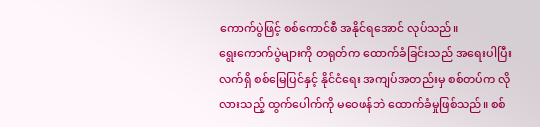ကောက်ပွဲဖြင့် စစ်ကောင်စီ အနိုင်ရအောင် လုပ်သည်။
ရွေးကောက်ပွဲများကို တရုတ်က ထောက်ခံခြင်းသည် အရေးပါပြီး လက်ရှိ စစ်မြေပြင်နှင့် နိုင်ငံရေး အကျပ်အတည်းမှ စစ်တပ်က လိုလားသည့် ထွက်ပေါက်ကို မဝေဖန်ဘဲ ထောက်ခံမှုဖြစ်သည်။ စစ်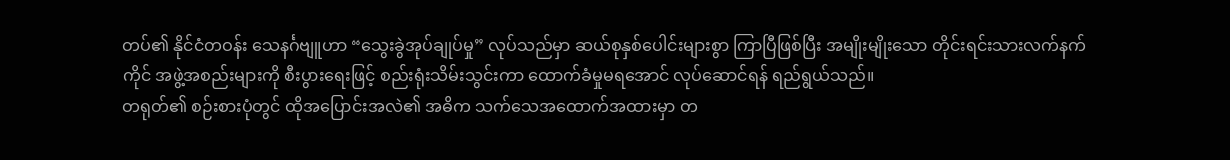တပ်၏ နိုင်ငံတဝန်း သေနင်္ဂဗျူဟာ “သွေးခွဲအုပ်ချုပ်မှု” လုပ်သည်မှာ ဆယ်စုနှစ်ပေါင်းများစွာ ကြာပြီဖြစ်ပြီး အမျိုးမျိုးသော တိုင်းရင်းသားလက်နက်ကိုင် အဖွဲ့အစည်းများကို စီးပွားရေးဖြင့် စည်းရုံးသိမ်းသွင်းကာ ထောက်ခံမှုမရအောင် လုပ်ဆောင်ရန် ရည်ရွယ်သည်။
တရုတ်၏ စဉ်းစားပုံတွင် ထိုအပြောင်းအလဲ၏ အဓိက သက်သေအထောက်အထားမှာ တ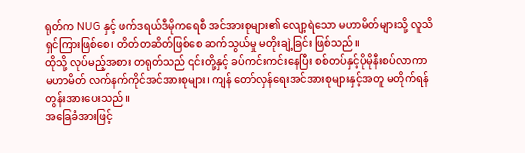ရုတ်က NUG နှင့် ဖက်ဒရယ်ဒီမိုကရေစီ အင်အားစုများ၏ လျော့ရဲသော မဟာမိတ်များသို့ လူသိရှင်ကြားဖြစ်စေ၊ တိတ်တဆိတ်ဖြစ်စေ ဆက်သွယ်မှု မတိုးချဲ့ခြင်း ဖြစ်သည်။
ထိုသို့ လုပ်မည့်အစား တရုတ်သည် ၎င်းတို့နှင့် ခပ်ကင်းကင်းနေပြီး စစ်တပ်နှင့်ပိုမိုနီးစပ်လာကာ မဟာမိတ် လက်နက်ကိုင်အင်အားစုများ၊ ကျန် တော်လှန်ရေးအင်အားစုများနှင့်အတူ မတိုက်ရန် တွန်းအားပေးသည်။
အခြေခံအားဖြင့်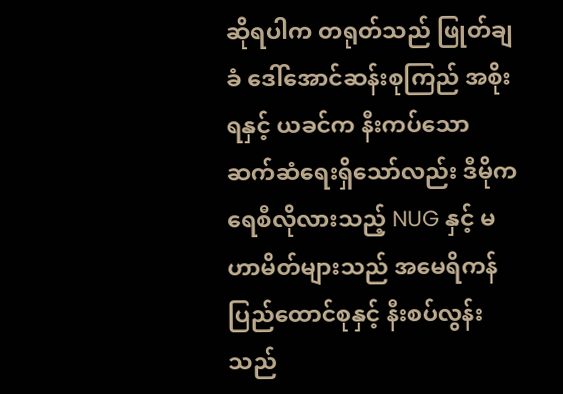ဆိုရပါက တရုတ်သည် ဖြုတ်ချခံ ဒေါ်အောင်ဆန်းစုကြည် အစိုးရနှင့် ယခင်က နီးကပ်သော ဆက်ဆံရေးရှိသော်လည်း ဒီမိုကရေစီလိုလားသည့် NUG နှင့် မဟာမိတ်များသည် အမေရိကန် ပြည်ထောင်စုနှင့် နီးစပ်လွန်းသည်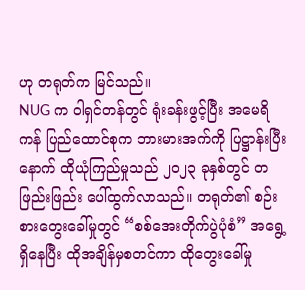ဟု တရုတ်က မြင်သည်။
NUG က ဝါရှင်တန်တွင် ရုံးခန်းဖွင့်ပြီး အမေရိကန် ပြည်ထောင်စုက ဘားမားအက်ကို ပြဋ္ဌာန်းပြီးနောက် ထိုယုံကြည်မှုသည် ၂၀၂၃ ခုနှစ်တွင် တဖြည်းဖြည်း ပေါ်ထွက်လာသည်။ တရုတ်၏ စဉ်းစားတွေးခေါ်မှုတွင် “စစ်အေးတိုက်ပွဲပုံစံ” အရွေ့ရှိနေပြီး ထိုအချိန်မှစတင်ကာ ထိုတွေးခေါ်မှု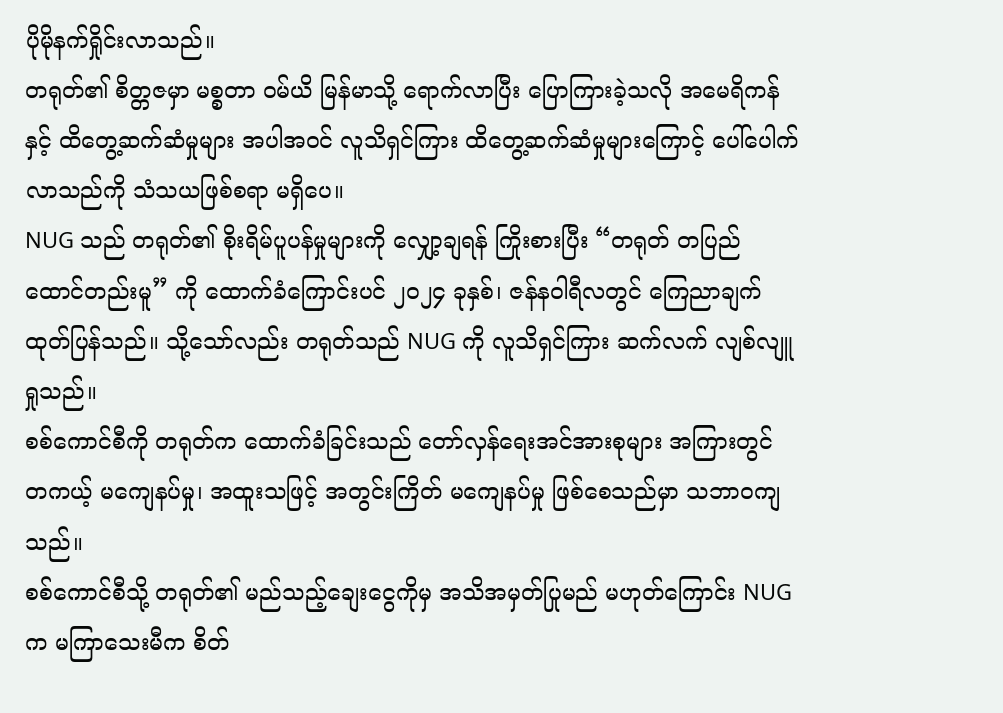ပိုမိုနက်ရှိုင်းလာသည်။
တရုတ်၏ စိတ္တဇမှာ မစ္စတာ ဝမ်ယိ မြန်မာသို့ ရောက်လာပြီး ပြောကြားခဲ့သလို အမေရိကန် နှင့် ထိတွေ့ဆက်ဆံမှုများ အပါအဝင် လူသိရှင်ကြား ထိတွေ့ဆက်ဆံမှုများကြောင့် ပေါ်ပေါက်လာသည်ကို သံသယဖြစ်စရာ မရှိပေ။
NUG သည် တရုတ်၏ စိုးရိမ်ပူပန်မှုများကို လျှော့ချရန် ကြိုးစားပြီး “တရုတ် တပြည်ထောင်တည်းမူ” ကို ထောက်ခံကြောင်းပင် ၂၀၂၄ ခုနှစ်၊ ဇန်နဝါရီလတွင် ကြေညာချက်ထုတ်ပြန်သည်။ သို့သော်လည်း တရုတ်သည် NUG ကို လူသိရှင်ကြား ဆက်လက် လျစ်လျူရှုသည်။
စစ်ကောင်စီကို တရုတ်က ထောက်ခံခြင်းသည် တော်လှန်ရေးအင်အားစုများ အကြားတွင် တကယ့် မကျေနပ်မှု၊ အထူးသဖြင့် အတွင်းကြိတ် မကျေနပ်မှု ဖြစ်စေသည်မှာ သဘာဝကျသည်။
စစ်ကောင်စီသို့ တရုတ်၏ မည်သည့်ချေးငွေကိုမှ အသိအမှတ်ပြုမည် မဟုတ်ကြောင်း NUG က မကြာသေးမီက စိတ်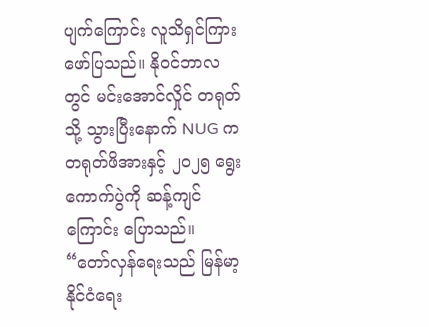ပျက်ကြောင်း လူသိရှင်ကြား ဖော်ပြသည်။ နိုဝင်ဘာလတွင် မင်းအောင်လှိုင် တရုတ်သို့ သွားပြီးနောက် NUG က တရုတ်ဖိအားနှင့် ၂၀၂၅ ရွေးကောက်ပွဲကို ဆန့်ကျင်ကြောင်း ပြောသည်။
“တော်လှန်ရေးသည် မြန်မာ့နိုင်ငံရေး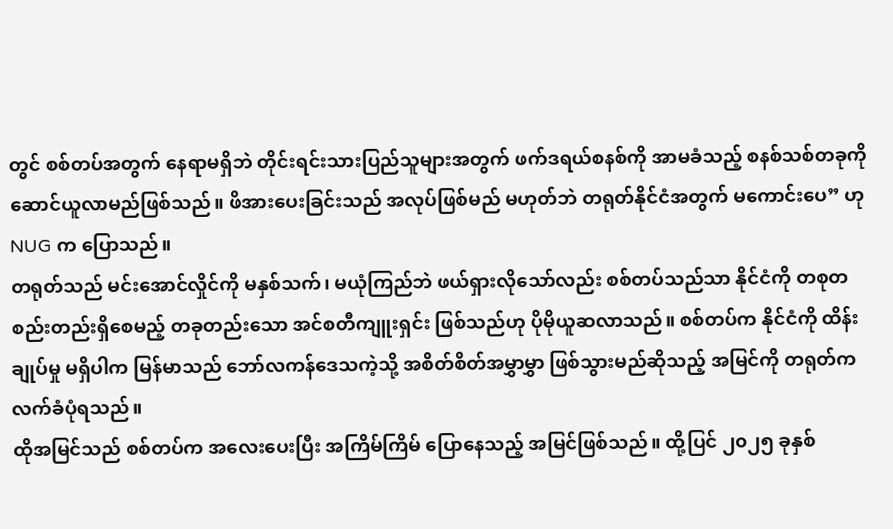တွင် စစ်တပ်အတွက် နေရာမရှိဘဲ တိုင်းရင်းသားပြည်သူများအတွက် ဖက်ဒရယ်စနစ်ကို အာမခံသည့် စနစ်သစ်တခုကို ဆောင်ယူလာမည်ဖြစ်သည်။ ဖိအားပေးခြင်းသည် အလုပ်ဖြစ်မည် မဟုတ်ဘဲ တရုတ်နိုင်ငံအတွက် မကောင်းပေ” ဟု NUG က ပြောသည်။
တရုတ်သည် မင်းအောင်လှိုင်ကို မနှစ်သက်၊ မယုံကြည်ဘဲ ဖယ်ရှားလိုသော်လည်း စစ်တပ်သည်သာ နိုင်ငံကို တစုတစည်းတည်းရှိစေမည့် တခုတည်းသော အင်စတီကျူးရှင်း ဖြစ်သည်ဟု ပိုမိုယူဆလာသည်။ စစ်တပ်က နိုင်ငံကို ထိန်းချုပ်မှု မရှိပါက မြန်မာသည် ဘော်လကန်ဒေသကဲ့သို့ အစိတ်စိတ်အမွှာမွှာ ဖြစ်သွားမည်ဆိုသည့် အမြင်ကို တရုတ်က လက်ခံပုံရသည်။
ထိုအမြင်သည် စစ်တပ်က အလေးပေးပြီး အကြိမ်ကြိမ် ပြောနေသည့် အမြင်ဖြစ်သည်။ ထို့ပြင် ၂၀၂၅ ခုနှစ်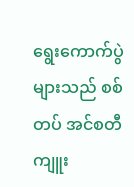ရွေးကောက်ပွဲများသည် စစ်တပ် အင်စတီကျူး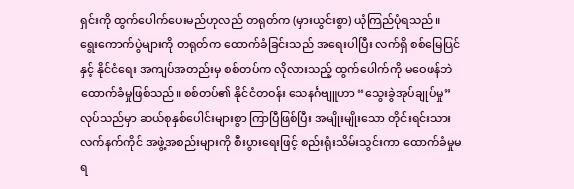ရှင်းကို ထွက်ပေါက်ပေးမည်ဟုလည် တရုတ်က (မှားယွင်းစွာ) ယုံကြည်ပုံရသည်။
ရွေးကောက်ပွဲများကို တရုတ်က ထောက်ခံခြင်းသည် အရေးပါပြီး လက်ရှိ စစ်မြေပြင်နှင့် နိုင်ငံရေး အကျပ်အတည်းမှ စစ်တပ်က လိုလားသည့် ထွက်ပေါက်ကို မဝေဖန်ဘဲ ထောက်ခံမှုဖြစ်သည်။ စစ်တပ်၏ နိုင်ငံတဝန်း သေနင်္ဂဗျူဟာ “သွေးခွဲအုပ်ချုပ်မှု” လုပ်သည်မှာ ဆယ်စုနှစ်ပေါင်းများစွာ ကြာပြီဖြစ်ပြီး အမျိုးမျိုးသော တိုင်းရင်းသားလက်နက်ကိုင် အဖွဲ့အစည်းများကို စီးပွားရေးဖြင့် စည်းရုံးသိမ်းသွင်းကာ ထောက်ခံမှုမရ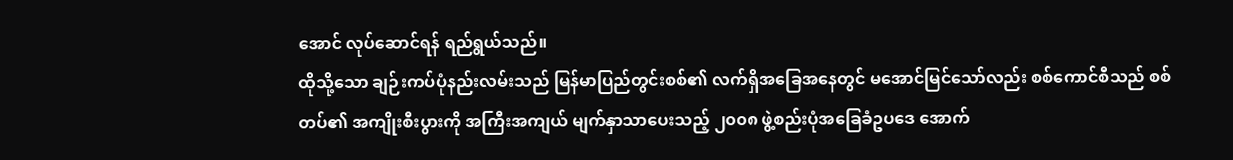အောင် လုပ်ဆောင်ရန် ရည်ရွယ်သည်။
ထိုသို့သော ချဉ်းကပ်ပုံနည်းလမ်းသည် မြန်မာပြည်တွင်းစစ်၏ လက်ရှိအခြေအနေတွင် မအောင်မြင်သော်လည်း စစ်ကောင်စီသည် စစ်တပ်၏ အကျိုးစီးပွားကို အကြီးအကျယ် မျက်နှာသာပေးသည့် ၂၀၀၈ ဖွဲ့စည်းပုံအခြေခံဥပဒေ အောက်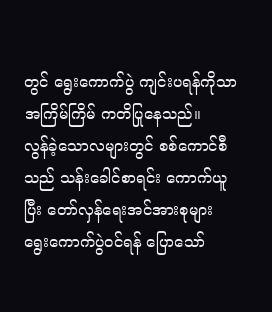တွင် ရွေးကောက်ပွဲ ကျင်းပရန်ကိုသာ အကြိမ်ကြိမ် ကတိပြုနေသည်။
လွန်ခဲ့သောလများတွင် စစ်ကောင်စီသည် သန်းခေါင်စာရင်း ကောက်ယူပြီး တော်လှန်ရေးအင်အားစုများ ရွေးကောက်ပွဲဝင်ရန် ပြောသော်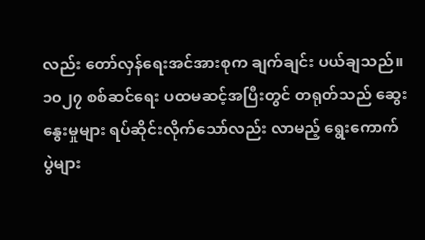လည်း တော်လှန်ရေးအင်အားစုက ချက်ချင်း ပယ်ချသည်။ ၁၀၂၇ စစ်ဆင်ရေး ပထမဆင့်အပြီးတွင် တရုတ်သည် ဆွေးနွေးမှုများ ရပ်ဆိုင်းလိုက်သော်လည်း လာမည့် ရွေးကောက်ပွဲများ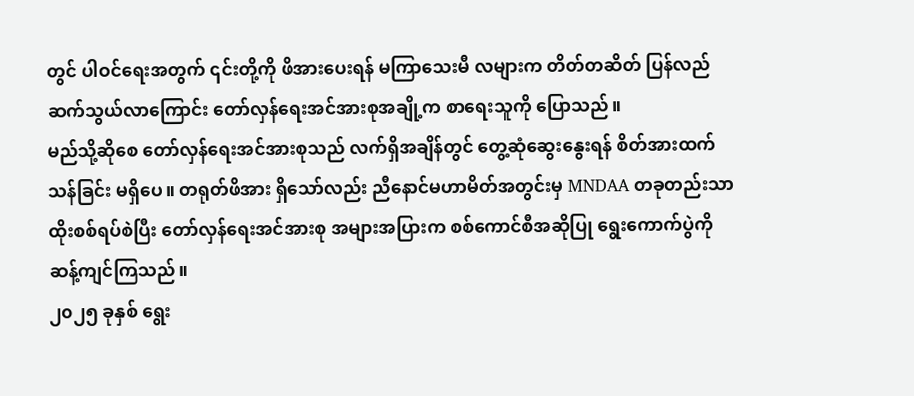တွင် ပါဝင်ရေးအတွက် ၎င်းတို့ကို ဖိအားပေးရန် မကြာသေးမီ လများက တိတ်တဆိတ် ပြန်လည် ဆက်သွယ်လာကြောင်း တော်လှန်ရေးအင်အားစုအချို့က စာရေးသူကို ပြောသည်။
မည်သို့ဆိုစေ တော်လှန်ရေးအင်အားစုသည် လက်ရှိအချိန်တွင် တွေ့ဆုံဆွေးနွေးရန် စိတ်အားထက်သန်ခြင်း မရှိပေ။ တရုတ်ဖိအား ရှိသော်လည်း ညီနောင်မဟာမိတ်အတွင်းမှ MNDAA တခုတည်းသာ ထိုးစစ်ရပ်စဲပြီး တော်လှန်ရေးအင်အားစု အများအပြားက စစ်ကောင်စီအဆိုပြု ရွေးကောက်ပွဲကို ဆန့်ကျင်ကြသည်။
၂၀၂၅ ခုနှစ် ရွေး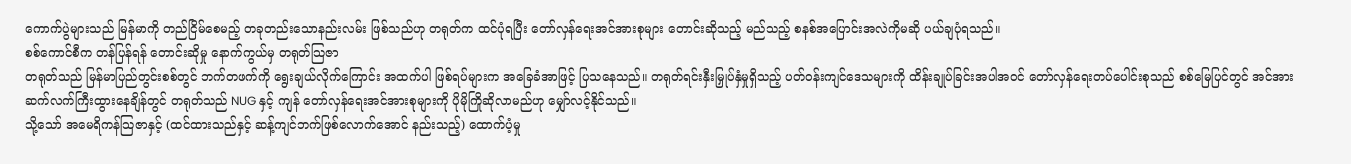ကောက်ပွဲများသည် မြန်မာကို တည်ငြိမ်စေမည့် တခုတည်းသောနည်းလမ်း ဖြစ်သည်ဟု တရုတ်က ထင်ပုံရပြီး တော်လှန်ရေးအင်အားစုများ တောင်းဆိုသည့် မည်သည့် စနစ်အပြောင်းအလဲကိုမဆို ပယ်ချပုံရသည်။
စစ်ကောင်စီက တန်ပြန်ရန် တောင်းဆိုမှု နောက်ကွယ်မှ တရုတ်သြဇာ
တရုတ်သည် မြန်မာပြည်တွင်းစစ်တွင် ဘက်တဖက်ကို ရွေးချယ်လိုက်ကြောင်း အထက်ပါ ဖြစ်ရပ်များက အခြေခံအာဖြင့် ပြသနေသည်။ တရုတ်ရင်းနှီးမြှုပ်နှံမှုရှိသည့် ပတ်ဝန်းကျင်ဒေသများကို ထိန်းချုပ်ခြင်းအပါအဝင် တော်လှန်ရေးတပ်ပေါင်းစုသည် စစ်မြေပြင်တွင် အင်အား ဆက်လက်ကြီးထွားနေချိန်တွင် တရုတ်သည် NUG နှင့် ကျန် တော်လှန်ရေးအင်အားစုများကို ပိုမိုကြိုဆိုလာမည်ဟု မျှော်လင့်နိုင်သည်။
သို့သော် အမေရိကန်သြဇာနှင့် (ထင်ထားသည်နှင့် ဆန့်ကျင်ဘက်ဖြစ်လောက်အောင် နည်းသည့်) ထောက်ပံ့မှု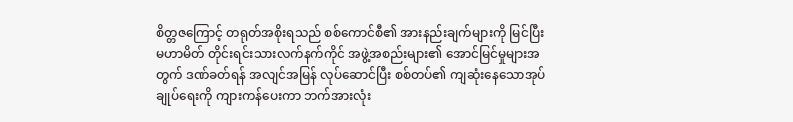စိတ္တဇကြောင့် တရုတ်အစိုးရသည် စစ်ကောင်စီ၏ အားနည်းချက်များကို မြင်ပြီး မဟာမိတ် တိုင်းရင်းသားလက်နက်ကိုင် အဖွဲ့အစည်းများ၏ အောင်မြင်မှုများအတွက် ဒဏ်ခတ်ရန် အလျင်အမြန် လုပ်ဆောင်ပြီး စစ်တပ်၏ ကျဆုံးနေသောအုပ်ချုပ်ရေးကို ကျားကန်ပေးကာ ဘက်အားလုံး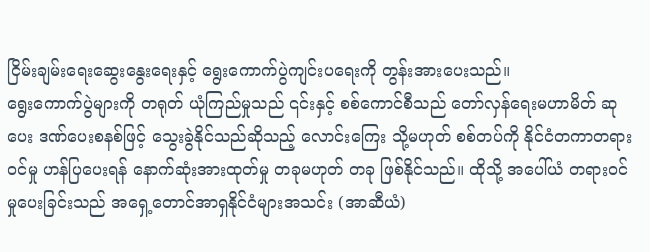ငြိမ်းချမ်းရေးဆွေးနွေးရေးနှင့် ရွေးကောက်ပွဲကျင်းပရေးကို တွန်းအားပေးသည်။
ရွေးကောက်ပွဲများကို တရုတ် ယုံကြည်မှုသည် ၎င်းနှင့် စစ်ကောင်စီသည် တော်လှန်ရေးမဟာမိတ် ဆုပေး ဒဏ်ပေးစနစ်ဖြင့် သွေးခွဲနိုင်သည်ဆိုသည့် လောင်းကြေး သို့မဟုတ် စစ်တပ်ကို နိုင်ငံတကာတရားဝင်မှု ဟန်ပြပေးရန် နောက်ဆုံးအားထုတ်မှု တခုမဟုတ် တခု ဖြစ်နိုင်သည်။ ထိုသို့ အပေါ်ယံ တရားဝင်မှုပေးခြင်းသည် အရှေ့တောင်အာရှနိုင်ငံများအသင်း (အာဆီယံ)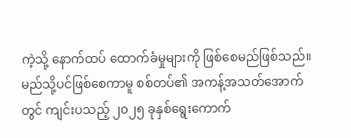ကဲ့သို့ နောက်ထပ် ထောက်ခံမှုများကို ဖြစ်စေမည်ဖြစ်သည်။
မည်သို့ပင်ဖြစ်စေကာမူ စစ်တပ်၏ အကန့်အသတ်အောက်တွင် ကျင်းပသည့် ၂၀၂၅ ခုနှစ်ရွေးကောက်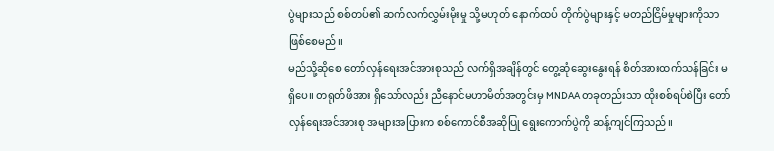ပွဲများသည် စစ်တပ်၏ ဆက်လက်လွှမ်းမိုးမှု သို့မဟုတ် နောက်ထပ် တိုက်ပွဲများနှင့် မတည်ငြိမ်မှုများကိုသာ ဖြစ်စေမည်။
မည်သို့ဆိုစေ တော်လှန်ရေးအင်အားစုသည် လက်ရှိအချိန်တွင် တွေ့ဆုံဆွေးနွေးရန် စိတ်အားထက်သန်ခြင်း မရှိပေ။ တရုတ်ဖိအား ရှိသော်လည်း ညီနောင်မဟာမိတ်အတွင်းမှ MNDAA တခုတည်းသာ ထိုးစစ်ရပ်စဲပြီး တော်လှန်ရေးအင်အားစု အများအပြားက စစ်ကောင်စီအဆိုပြု ရွေးကောက်ပွဲကို ဆန့်ကျင်ကြသည်။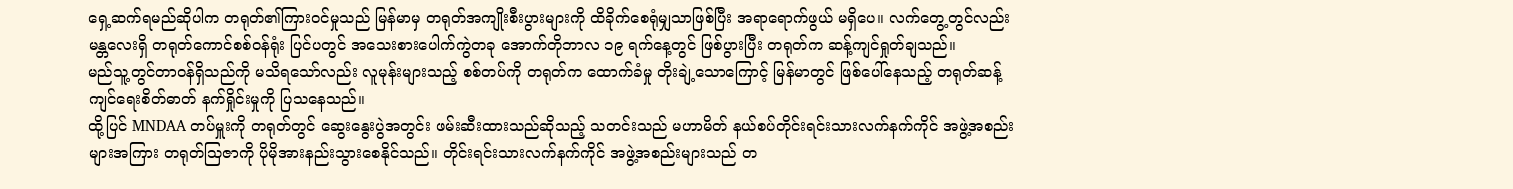ရှေ့ဆက်ရမည်ဆိုပါက တရုတ်၏ကြားဝင်မှုသည် မြန်မာမှ တရုတ်အကျိုးစီးပွားများကို ထိခိုက်စေရုံမျှသာဖြစ်ပြီး အရာရောက်ဖွယ် မရှိပေ။ လက်တွေ့တွင်လည်း မန္တလေးရှိ တရုတ်ကောင်စစ်ဝန်ရုံး ပြင်ပတွင် အသေးစားပေါက်ကွဲတခု အောက်တိုဘာလ ၁၉ ရက်နေ့တွင် ဖြစ်ပွားပြီး တရုတ်က ဆန့်ကျင်ရှုတ်ချသည်။
မည်သူ့တွင်တာဝန်ရှိသည်ကို မသိရသော်လည်း လူမုန်းများသည့် စစ်တပ်ကို တရုတ်က ထောက်ခံမှု တိုးချဲ့သောကြောင့် မြန်မာတွင် ဖြစ်ပေါ်နေသည့် တရုတ်ဆန့်ကျင်ရေးစိတ်ဓာတ် နက်ရှိုင်းမှုကို ပြသနေသည်။
ထို့ပြင် MNDAA တပ်မှူးကို တရုတ်တွင် ဆွေးနွေးပွဲအတွင်း ဖမ်းဆီးထားသည်ဆိုသည့် သတင်းသည် မဟာမိတ် နယ်စပ်တိုင်းရင်းသားလက်နက်ကိုင် အဖွဲ့အစည်းများအကြား တရုတ်သြဇာကို ပိုမိုအားနည်းသွားစေနိုင်သည်။ တိုင်းရင်းသားလက်နက်ကိုင် အဖွဲ့အစည်းများသည် တ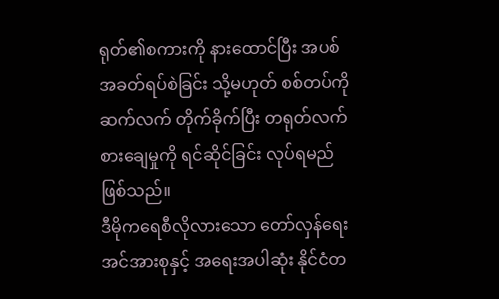ရုတ်၏စကားကို နားထောင်ပြီး အပစ်အခတ်ရပ်စဲခြင်း သို့မဟုတ် စစ်တပ်ကို ဆက်လက် တိုက်ခိုက်ပြီး တရုတ်လက်စားချေမှုကို ရင်ဆိုင်ခြင်း လုပ်ရမည်ဖြစ်သည်။
ဒီမိုကရေစီလိုလားသော တော်လှန်ရေးအင်အားစုနှင့် အရေးအပါဆုံး နိုင်ငံတ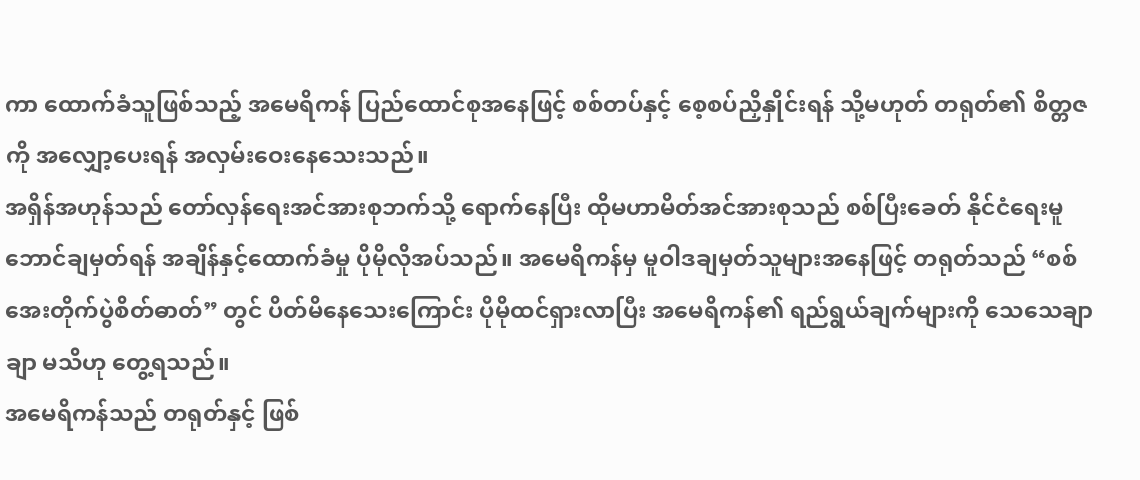ကာ ထောက်ခံသူဖြစ်သည့် အမေရိကန် ပြည်ထောင်စုအနေဖြင့် စစ်တပ်နှင့် စေ့စပ်ညှိနှိုင်းရန် သို့မဟုတ် တရုတ်၏ စိတ္တဇကို အလျှော့ပေးရန် အလှမ်းဝေးနေသေးသည်။
အရှိန်အဟုန်သည် တော်လှန်ရေးအင်အားစုဘက်သို့ ရောက်နေပြီး ထိုမဟာမိတ်အင်အားစုသည် စစ်ပြီးခေတ် နိုင်ငံရေးမူဘောင်ချမှတ်ရန် အချိန်နှင့်ထောက်ခံမှု ပိုမိုလိုအပ်သည်။ အမေရိကန်မှ မူဝါဒချမှတ်သူများအနေဖြင့် တရုတ်သည် “စစ်အေးတိုက်ပွဲစိတ်ဓာတ်” တွင် ပိတ်မိနေသေးကြောင်း ပိုမိုထင်ရှားလာပြီး အမေရိကန်၏ ရည်ရွယ်ချက်များကို သေသေချာချာ မသိဟု တွေ့ရသည်။
အမေရိကန်သည် တရုတ်နှင့် ဖြစ်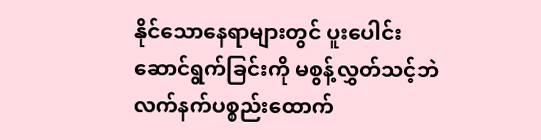နိုင်သောနေရာများတွင် ပူးပေါင်းဆောင်ရွက်ခြင်းကို မစွန့်လွှတ်သင့်ဘဲ လက်နက်ပစ္စည်းထောက်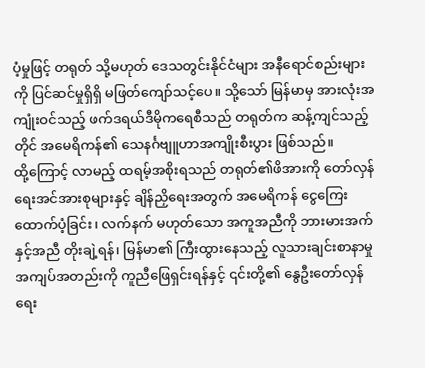ပံ့မှုဖြင့် တရုတ် သို့မဟုတ် ဒေသတွင်းနိုင်ငံများ အနီရောင်စည်းများကို ပြင်ဆင်မှုရှိရှိ မဖြတ်ကျော်သင့်ပေ။ သို့သော် မြန်မာမှ အားလုံးအကျုံးဝင်သည့် ဖက်ဒရယ်ဒီမိုကရေစီသည် တရုတ်က ဆန့်ကျင်သည့်တိုင် အမေရိကန်၏ သေနင်္ဂဗျူဟာအကျိုးစီးပွား ဖြစ်သည်။
ထို့ကြောင့် လာမည့် ထရမ့်အစိုးရသည် တရုတ်၏ဖိအားကို တော်လှန်ရေးအင်အားစုများနှင့် ချိန်ညှိရေးအတွက် အမေရိကန် ငွေကြေးထောက်ပံ့ခြင်း၊ လက်နက် မဟုတ်သော အကူအညီကို ဘားမားအက်နှင့်အညီ တိုးချဲ့ရန်၊ မြန်မာ၏ ကြီးထွားနေသည့် လူသားချင်းစာနာမှု အကျပ်အတည်းကို ကူညီဖြေရှင်းရန်နှင့် ၎င်းတို့၏ နွေဦးတော်လှန်ရေး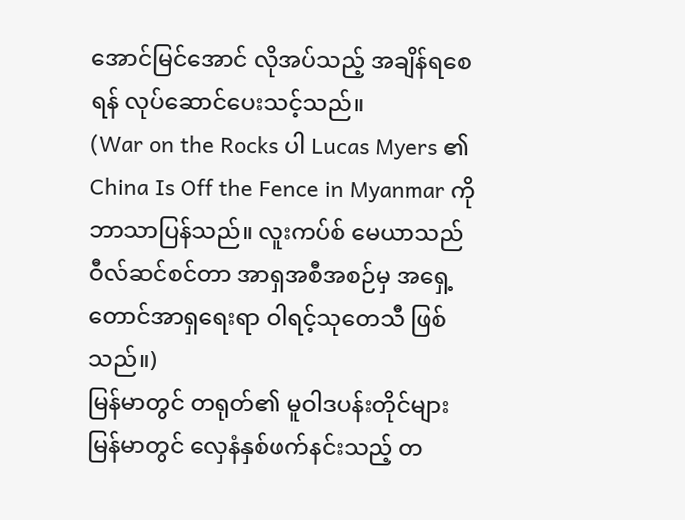အောင်မြင်အောင် လိုအပ်သည့် အချိန်ရစေရန် လုပ်ဆောင်ပေးသင့်သည်။
(War on the Rocks ပါ Lucas Myers ၏ China Is Off the Fence in Myanmar ကို ဘာသာပြန်သည်။ လူးကပ်စ် မေယာသည် ဝီလ်ဆင်စင်တာ အာရှအစီအစဉ်မှ အရှေ့တောင်အာရှရေးရာ ဝါရင့်သုတေသီ ဖြစ်သည်။)
မြန်မာတွင် တရုတ်၏ မူဝါဒပန်းတိုင်များ
မြန်မာတွင် လှေနံနှစ်ဖက်နင်းသည့် တ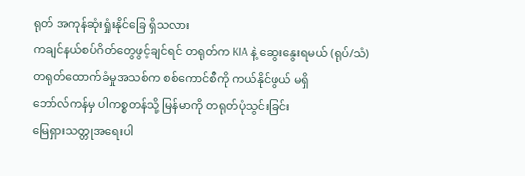ရုတ် အကုန်ဆုံးရှုံးနိုင်ခြေ ရှိသလား
ကချင်နယ်စပ်ဂိတ်တွေဖွင့်ချင်ရင် တရုတ်က KIA နဲ့ ဆွေးနွေးရမယ် (ရုပ်/သံ)
တရုတ်ထောက်ခံမှုအသစ်က စစ်ကောင်စီကို ကယ်နိုင်ဖွယ် မရှိ
ဘော်လ်ကန်မှ ပါကစ္စတန်သို့ မြန်မာကို တရုတ်ပုံသွင်းခြင်း
မြေရှားသတ္တုအရေးပါ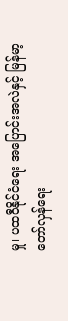မှု၊ ပထဝီနိုင်ငံရေး အပြောင်းအလဲနှင့် မြန်မာ့တော်လှန်ရေး